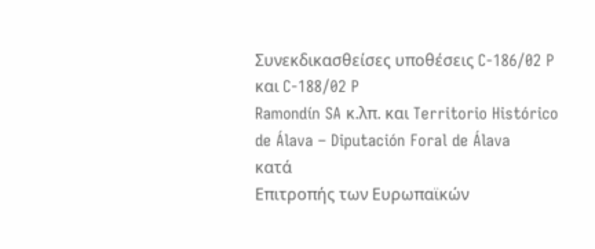Συνεκδικασθείσες υποθέσεις C-186/02 P και C-188/02 P
Ramondín SA κ.λπ. και Territorio Histórico de Álava – Diputación Foral de Álava
κατά
Επιτροπής των Ευρωπαϊκών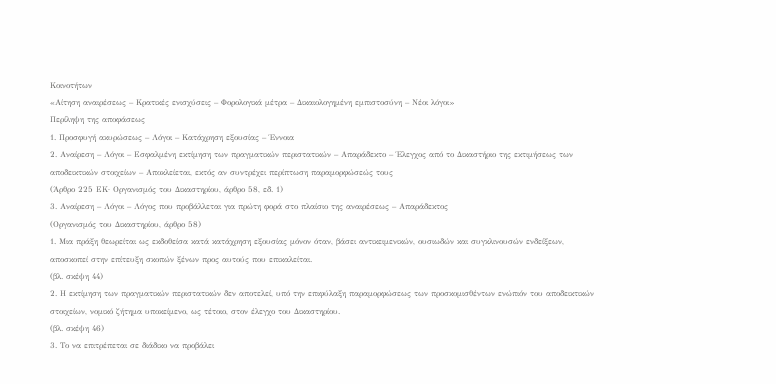Κοινοτήτων
«Αίτηση αναιρέσεως – Κρατικές ενισχύσεις – Φορολογικά μέτρα – Δικαιολογημένη εμπιστοσύνη – Νέοι λόγοι»
Περίληψη της αποφάσεως
1. Προσφυγή ακυρώσεως – Λόγοι – Κατάχρηση εξουσίας – Έννοια
2. Αναίρεση – Λόγοι – Εσφαλμένη εκτίμηση των πραγματικών περιστατικών – Απαράδεκτο – Έλεγχος από το Δικαστήριο της εκτιμήσεως των αποδεικτικών στοιχείων – Αποκλείεται, εκτός αν συντρέχει περίπτωση παραμορφώσεώς τους
(Άρθρο 225 ΕΚ· Οργανισμός του Δικαστηρίου, άρθρο 58, εδ. 1)
3. Αναίρεση – Λόγοι – Λόγος που προβάλλεται για πρώτη φορά στο πλαίσιο της αναιρέσεως – Απαράδεκτος
(Οργανισμός του Δικαστηρίου, άρθρο 58)
1. Μια πράξη θεωρείται ως εκδοθείσα κατά κατάχρηση εξουσίας μόνον όταν, βάσει αντικειμενικών, ουσιωδών και συγκλινουσών ενδείξεων, αποσκοπεί στην επίτευξη σκοπών ξένων προς αυτούς που επικαλείται.
(βλ. σκέψη 44)
2. Η εκτίμηση των πραγματικών περιστατικών δεν αποτελεί, υπό την επιφύλαξη παραμορφώσεως των προσκομισθέντων ενώπιόν του αποδεικτικών στοιχείων, νομικό ζήτημα υποκείμενο, ως τέτοιο, στον έλεγχο του Δικαστηρίου.
(βλ. σκέψη 46)
3. Το να επιτρέπεται σε διάδικο να προβάλει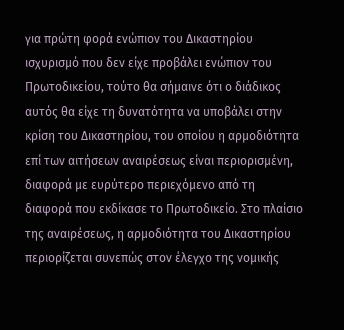για πρώτη φορά ενώπιον του Δικαστηρίου ισχυρισμό που δεν είχε προβάλει ενώπιον του Πρωτοδικείου, τούτο θα σήμαινε ότι ο διάδικος αυτός θα είχε τη δυνατότητα να υποβάλει στην κρίση του Δικαστηρίου, του οποίου η αρμοδιότητα επί των αιτήσεων αναιρέσεως είναι περιορισμένη, διαφορά με ευρύτερο περιεχόμενο από τη διαφορά που εκδίκασε το Πρωτοδικείο. Στο πλαίσιο της αναιρέσεως, η αρμοδιότητα του Δικαστηρίου περιορίζεται συνεπώς στον έλεγχο της νομικής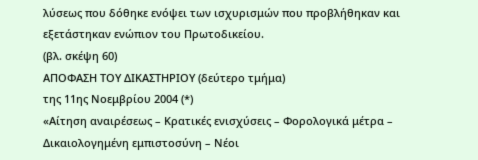λύσεως που δόθηκε ενόψει των ισχυρισμών που προβλήθηκαν και εξετάστηκαν ενώπιον του Πρωτοδικείου.
(βλ. σκέψη 60)
ΑΠΟΦΑΣΗ ΤΟΥ ΔΙΚΑΣΤΗΡΙΟΥ (δεύτερο τμήμα)
της 11ης Νοεμβρίου 2004 (*)
«Αίτηση αναιρέσεως – Κρατικές ενισχύσεις – Φορολογικά μέτρα – Δικαιολογημένη εμπιστοσύνη – Νέοι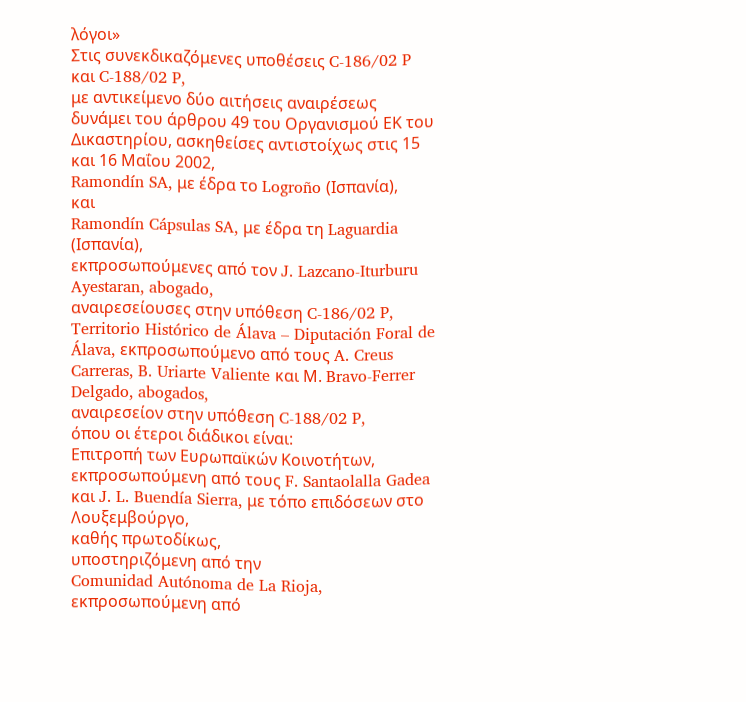λόγοι»
Στις συνεκδικαζόμενες υποθέσεις C-186/02 P και C-188/02 P,
με αντικείμενο δύο αιτήσεις αναιρέσεως δυνάμει του άρθρου 49 του Οργανισμού ΕΚ του Δικαστηρίου, ασκηθείσες αντιστοίχως στις 15 και 16 Μαΐου 2002,
Ramondín SA, με έδρα το Logroño (Ισπανία),
και
Ramondín Cápsulas SA, με έδρα τη Laguardia (Ισπανία),
εκπροσωπούμενες από τον J. Lazcano-Iturburu Ayestaran, abogado,
αναιρεσείουσες στην υπόθεση C-186/02 P,
Territorio Histórico de Álava – Diputación Foral de Álava, εκπροσωπούμενο από τους A. Creus Carreras, B. Uriarte Valiente και Μ. Bravo-Ferrer Delgado, abogados,
αναιρεσείον στην υπόθεση C-188/02 P,
όπου οι έτεροι διάδικοι είναι:
Επιτροπή των Ευρωπαϊκών Κοινοτήτων, εκπροσωπούμενη από τους F. Santaolalla Gadea και J. L. Buendía Sierra, με τόπο επιδόσεων στο Λουξεμβούργο,
καθής πρωτοδίκως,
υποστηριζόμενη από την
Comunidad Autónoma de La Rioja, εκπροσωπούμενη από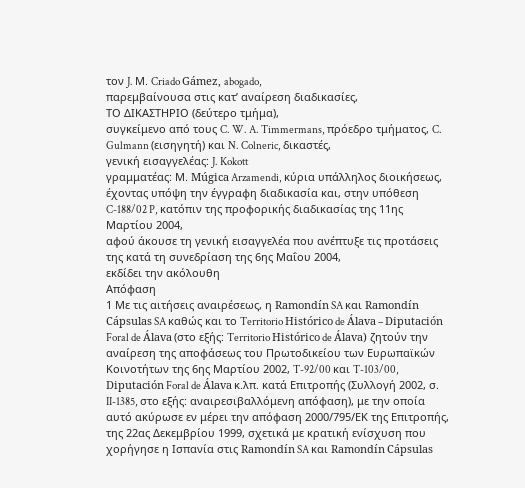τον J. Μ. Criado Gámez, abogado,
παρεμβαίνουσα στις κατ’ αναίρεση διαδικασίες,
ΤΟ ΔΙΚΑΣΤΗΡΙΟ (δεύτερο τμήμα),
συγκείμενο από τους C. W. A. Timmermans, πρόεδρο τμήματος, C. Gulmann (εισηγητή) και N. Colneric, δικαστές,
γενική εισαγγελέας: J. Kokott
γραμματέας: Μ. Múgica Arzamendi, κύρια υπάλληλος διοικήσεως,
έχοντας υπόψη την έγγραφη διαδικασία και, στην υπόθεση C-188/02 P, κατόπιν της προφορικής διαδικασίας της 11ης Μαρτίου 2004,
αφού άκουσε τη γενική εισαγγελέα που ανέπτυξε τις προτάσεις της κατά τη συνεδρίαση της 6ης Μαΐου 2004,
εκδίδει την ακόλουθη
Απόφαση
1 Με τις αιτήσεις αναιρέσεως, η Ramondín SA και Ramondín Cápsulas SA καθώς και το Territorio Histórico de Álava – Diputación Foral de Álava (στο εξής: Territorio Histórico de Álava) ζητούν την αναίρεση της αποφάσεως του Πρωτοδικείου των Ευρωπαϊκών Κοινοτήτων της 6ης Μαρτίου 2002, T-92/00 και T-103/00, Diputación Foral de Álava κ.λπ. κατά Επιτροπής (Συλλογή 2002, σ. II-1385, στο εξής: αναιρεσιβαλλόμενη απόφαση), με την οποία αυτό ακύρωσε εν μέρει την απόφαση 2000/795/ΕΚ της Επιτροπής, της 22ας Δεκεμβρίου 1999, σχετικά με κρατική ενίσχυση που χορήγησε η Ισπανία στις Ramondín SA και Ramondín Cápsulas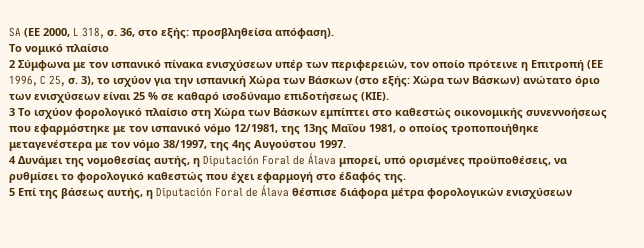SA (ΕΕ 2000, L 318, σ. 36, στο εξής: προσβληθείσα απόφαση).
Το νομικό πλαίσιο
2 Σύμφωνα με τον ισπανικό πίνακα ενισχύσεων υπέρ των περιφερειών, τον οποίο πρότεινε η Επιτροπή (ΕΕ 1996, C 25, σ. 3), το ισχύον για την ισπανική Χώρα των Βάσκων (στο εξής: Χώρα των Βάσκων) ανώτατο όριο των ενισχύσεων είναι 25 % σε καθαρό ισοδύναμο επιδοτήσεως (ΚΙΕ).
3 Το ισχύον φορολογικό πλαίσιο στη Χώρα των Βάσκων εμπίπτει στο καθεστώς οικονομικής συνεννοήσεως που εφαρμόστηκε με τον ισπανικό νόμο 12/1981, της 13ης Μαΐου 1981, ο οποίος τροποποιήθηκε μεταγενέστερα με τον νόμο 38/1997, της 4ης Αυγούστου 1997.
4 Δυνάμει της νομοθεσίας αυτής, η Diputación Foral de Álava μπορεί, υπό ορισμένες προϋποθέσεις, να ρυθμίσει το φορολογικό καθεστώς που έχει εφαρμογή στο έδαφός της.
5 Επί της βάσεως αυτής, η Diputación Foral de Álava θέσπισε διάφορα μέτρα φορολογικών ενισχύσεων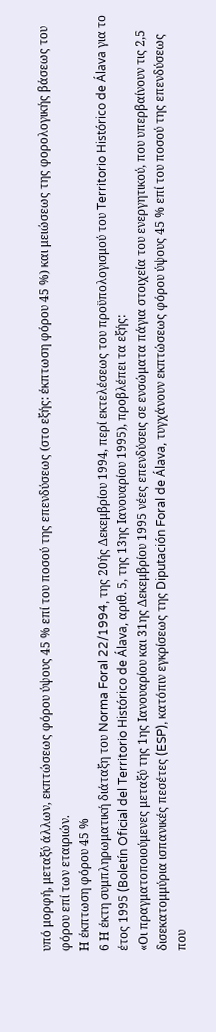υπό μορφή, μεταξύ άλλων, εκπτώσεως φόρου ύψους 45 % επί του ποσού της επενδύσεως (στο εξής: έκπτωση φόρου 45 %) και μειώσεως της φορολογικής βάσεως του φόρου επί των εταιριών.
Η έκπτωση φόρου 45 %
6 Η έκτη συμπληρωματική διάταξη του Norma Foral 22/1994, της 20ής Δεκεμβρίου 1994, περί εκτελέσεως του προϋπολογισμού του Territorio Histórico de Álava για το έτος 1995 (Boletín Oficial del Territorio Histórico de Álava, αριθ. 5, της 13ης Ιανουαρίου 1995), προβλέπει τα εξής:
«Οι πραγματοποιούμενες μεταξύ της 1ης Ιανουαρίου και 31ης Δεκεμβρίου 1995 νέες επενδύσεις σε ενσώματα πάγια στοιχεία του ενεργητικού, που υπερβαίνουν τις 2,5 δισεκατομμύρια ισπανικές πεσέτες (ESP), κατόπιν εγκρίσεως της Diputación Foral de Álava, τυγχάνουν εκπτώσεως φόρου ύψους 45 % επί του ποσού της επενδύσεως που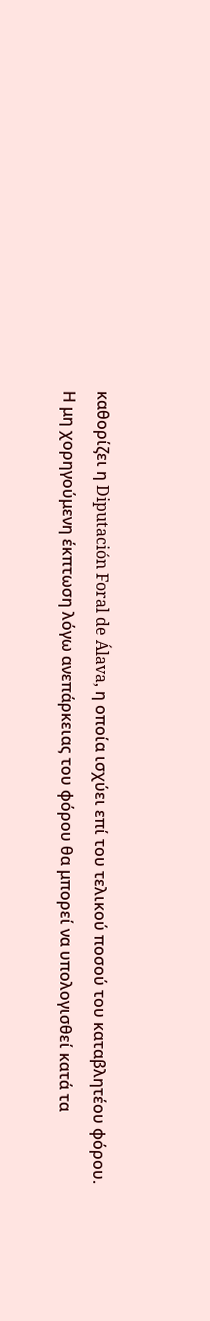καθορίζει η Diputación Foral de Álava, η οποία ισχύει επί του τελικού ποσού του καταβλητέου φόρου.
Η μη χορηγούμενη έκπτωση λόγω ανεπάρκειας του φόρου θα μπορεί να υπολογισθεί κατά τα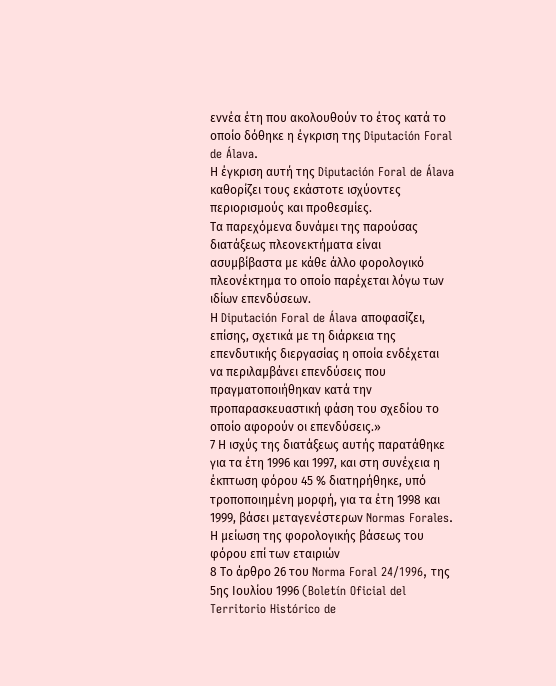εννέα έτη που ακολουθούν το έτος κατά το οποίο δόθηκε η έγκριση της Diputación Foral de Álava.
Η έγκριση αυτή της Diputación Foral de Álava καθορίζει τους εκάστοτε ισχύοντες περιορισμούς και προθεσμίες.
Τα παρεχόμενα δυνάμει της παρούσας διατάξεως πλεονεκτήματα είναι ασυμβίβαστα με κάθε άλλο φορολογικό πλεονέκτημα το οποίο παρέχεται λόγω των ιδίων επενδύσεων.
Η Diputación Foral de Álava αποφασίζει, επίσης, σχετικά με τη διάρκεια της επενδυτικής διεργασίας η οποία ενδέχεται να περιλαμβάνει επενδύσεις που πραγματοποιήθηκαν κατά την προπαρασκευαστική φάση του σχεδίου το οποίο αφορούν οι επενδύσεις.»
7 Η ισχύς της διατάξεως αυτής παρατάθηκε για τα έτη 1996 και 1997, και στη συνέχεια η έκπτωση φόρου 45 % διατηρήθηκε, υπό τροποποιημένη μορφή, για τα έτη 1998 και 1999, βάσει μεταγενέστερων Normas Forales.
Η μείωση της φορολογικής βάσεως του φόρου επί των εταιριών
8 Το άρθρο 26 του Norma Foral 24/1996, της 5ης Ιουλίου 1996 (Boletín Oficial del Territorio Histórico de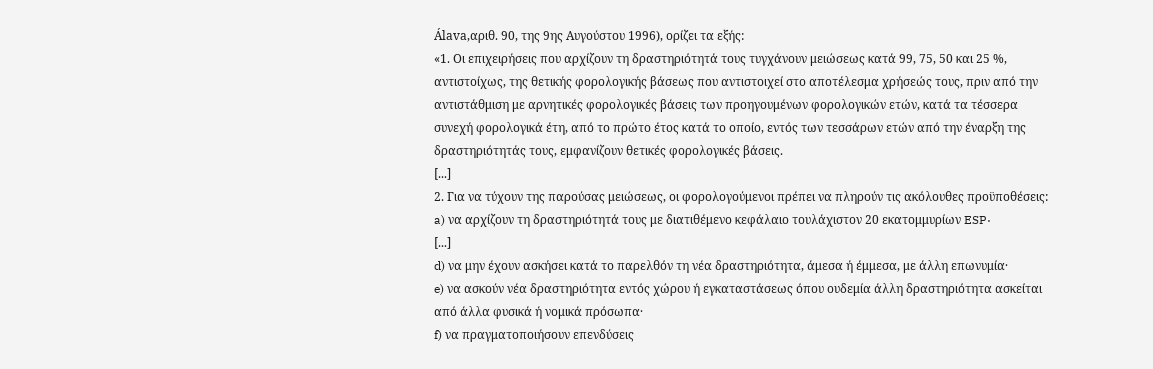Álava,αριθ. 90, της 9ης Αυγούστου 1996), ορίζει τα εξής:
«1. Οι επιχειρήσεις που αρχίζουν τη δραστηριότητά τους τυγχάνουν μειώσεως κατά 99, 75, 50 και 25 %, αντιστοίχως, της θετικής φορολογικής βάσεως που αντιστοιχεί στο αποτέλεσμα χρήσεώς τους, πριν από την αντιστάθμιση με αρνητικές φορολογικές βάσεις των προηγουμένων φορολογικών ετών, κατά τα τέσσερα συνεχή φορολογικά έτη, από το πρώτο έτος κατά το οποίο, εντός των τεσσάρων ετών από την έναρξη της δραστηριότητάς τους, εμφανίζουν θετικές φορολογικές βάσεις.
[...]
2. Για να τύχουν της παρούσας μειώσεως, οι φορολογούμενοι πρέπει να πληρούν τις ακόλουθες προϋποθέσεις:
a) να αρχίζουν τη δραστηριότητά τους με διατιθέμενο κεφάλαιο τουλάχιστον 20 εκατομμυρίων ESP·
[...]
d) να μην έχουν ασκήσει κατά το παρελθόν τη νέα δραστηριότητα, άμεσα ή έμμεσα, με άλλη επωνυμία·
e) να ασκούν νέα δραστηριότητα εντός χώρου ή εγκαταστάσεως όπου ουδεμία άλλη δραστηριότητα ασκείται από άλλα φυσικά ή νομικά πρόσωπα·
f) να πραγματοποιήσουν επενδύσεις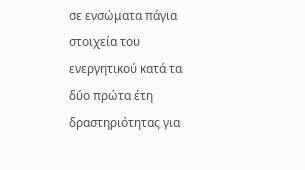σε ενσώματα πάγια στοιχεία του ενεργητικού κατά τα δύο πρώτα έτη δραστηριότητας για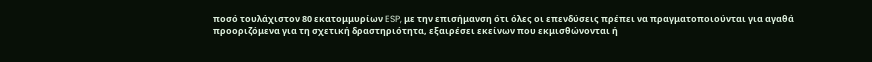ποσό τουλάχιστον 80 εκατομμυρίων ESP, με την επισήμανση ότι όλες οι επενδύσεις πρέπει να πραγματοποιούνται για αγαθά προοριζόμενα για τη σχετική δραστηριότητα, εξαιρέσει εκείνων που εκμισθώνονται ή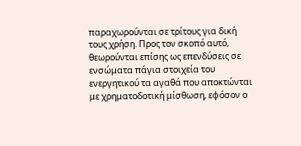παραχωρούνται σε τρίτους για δική τους χρήση. Προς τον σκοπό αυτό, θεωρούνται επίσης ως επενδύσεις σε ενσώματα πάγια στοιχεία του ενεργητικού τα αγαθά που αποκτώνται με χρηματοδοτική μίσθωση, εφόσον ο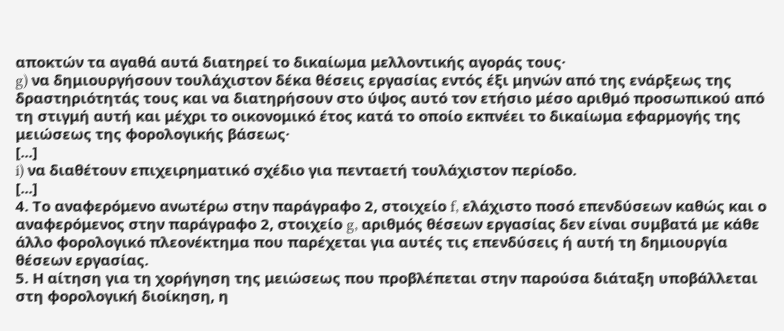αποκτών τα αγαθά αυτά διατηρεί το δικαίωμα μελλοντικής αγοράς τους·
g) να δημιουργήσουν τουλάχιστον δέκα θέσεις εργασίας εντός έξι μηνών από της ενάρξεως της δραστηριότητάς τους και να διατηρήσουν στο ύψος αυτό τον ετήσιο μέσο αριθμό προσωπικού από τη στιγμή αυτή και μέχρι το οικονομικό έτος κατά το οποίο εκπνέει το δικαίωμα εφαρμογής της μειώσεως της φορολογικής βάσεως·
[...]
i) να διαθέτουν επιχειρηματικό σχέδιο για πενταετή τουλάχιστον περίοδο.
[...]
4. Το αναφερόμενο ανωτέρω στην παράγραφο 2, στοιχείο f, ελάχιστο ποσό επενδύσεων καθώς και ο αναφερόμενος στην παράγραφο 2, στοιχείο g, αριθμός θέσεων εργασίας δεν είναι συμβατά με κάθε άλλο φορολογικό πλεονέκτημα που παρέχεται για αυτές τις επενδύσεις ή αυτή τη δημιουργία θέσεων εργασίας.
5. Η αίτηση για τη χορήγηση της μειώσεως που προβλέπεται στην παρούσα διάταξη υποβάλλεται στη φορολογική διοίκηση, η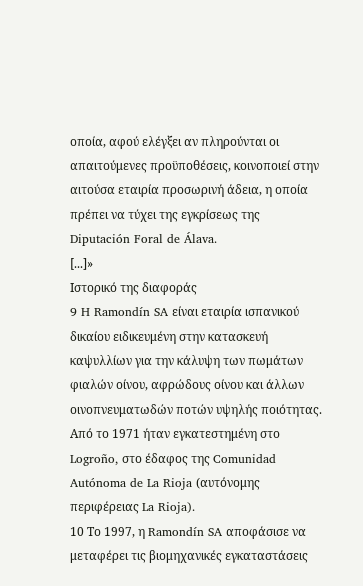οποία, αφού ελέγξει αν πληρούνται οι απαιτούμενες προϋποθέσεις, κοινοποιεί στην αιτούσα εταιρία προσωρινή άδεια, η οποία πρέπει να τύχει της εγκρίσεως της Diputación Foral de Álava.
[...]»
Ιστορικό της διαφοράς
9 H Ramondín SA είναι εταιρία ισπανικού δικαίου ειδικευμένη στην κατασκευή καψυλλίων για την κάλυψη των πωμάτων φιαλών οίνου, αφρώδους οίνου και άλλων οινοπνευματωδών ποτών υψηλής ποιότητας. Από το 1971 ήταν εγκατεστημένη στο Logroño, στο έδαφος της Comunidad Autónoma de La Rioja (αυτόνομης περιφέρειας La Rioja).
10 Το 1997, η Ramondín SA αποφάσισε να μεταφέρει τις βιομηχανικές εγκαταστάσεις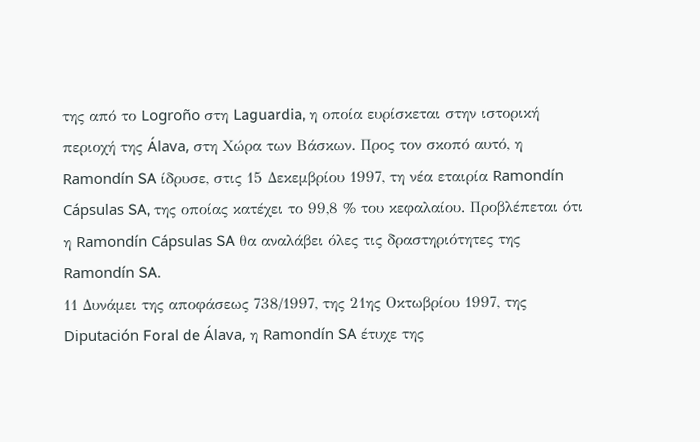της από το Logroño στη Laguardia, η οποία ευρίσκεται στην ιστορική περιοχή της Álava, στη Χώρα των Βάσκων. Προς τον σκοπό αυτό, η Ramondín SA ίδρυσε, στις 15 Δεκεμβρίου 1997, τη νέα εταιρία Ramondín Cápsulas SA, της οποίας κατέχει το 99,8 % του κεφαλαίου. Προβλέπεται ότι η Ramondín Cápsulas SA θα αναλάβει όλες τις δραστηριότητες της Ramondín SA.
11 Δυνάμει της αποφάσεως 738/1997, της 21ης Οκτωβρίου 1997, της Diputación Foral de Álava, η Ramondín SA έτυχε της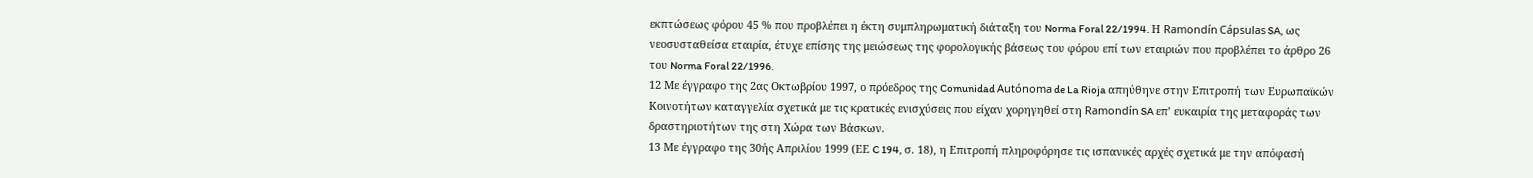εκπτώσεως φόρου 45 % που προβλέπει η έκτη συμπληρωματική διάταξη του Norma Foral 22/1994. Η Ramondín Cápsulas SA, ως νεοσυσταθείσα εταιρία, έτυχε επίσης της μειώσεως της φορολογικής βάσεως του φόρου επί των εταιριών που προβλέπει το άρθρο 26 του Norma Foral 22/1996.
12 Με έγγραφο της 2ας Οκτωβρίου 1997, ο πρόεδρος της Comunidad Autónoma de La Rioja απηύθηνε στην Επιτροπή των Ευρωπαϊκών Κοινοτήτων καταγγελία σχετικά με τις κρατικές ενισχύσεις που είχαν χορηγηθεί στη Ramondín SA επ’ ευκαιρία της μεταφοράς των δραστηριοτήτων της στη Χώρα των Βάσκων.
13 Με έγγραφο της 30ής Απριλίου 1999 (ΕΕ C 194, σ. 18), η Επιτροπή πληροφόρησε τις ισπανικές αρχές σχετικά με την απόφασή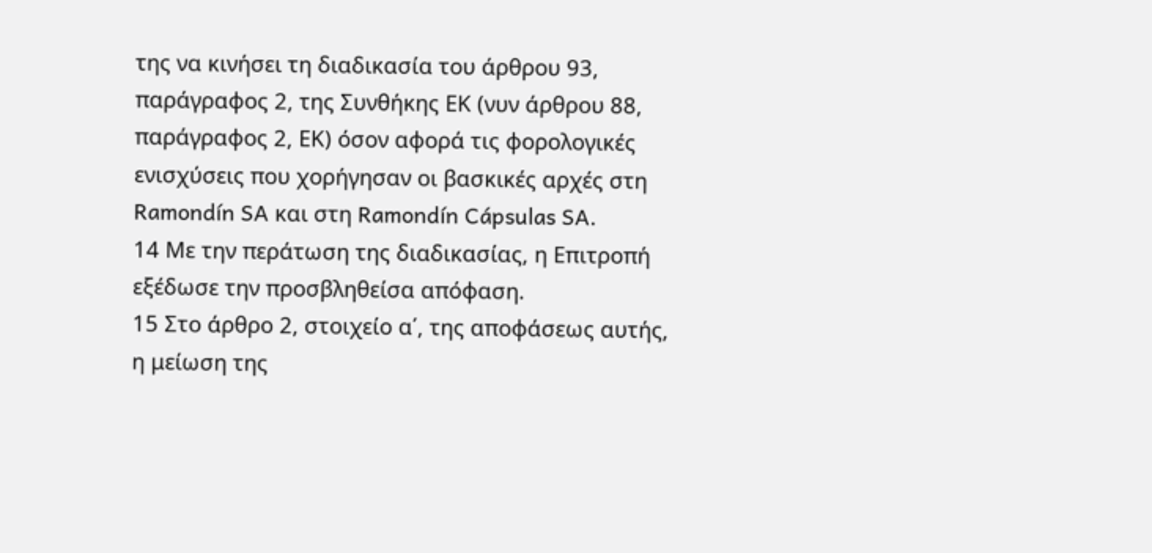της να κινήσει τη διαδικασία του άρθρου 93, παράγραφος 2, της Συνθήκης ΕΚ (νυν άρθρου 88, παράγραφος 2, ΕΚ) όσον αφορά τις φορολογικές ενισχύσεις που χορήγησαν οι βασκικές αρχές στη Ramondín SA και στη Ramondín Cápsulas SA.
14 Με την περάτωση της διαδικασίας, η Επιτροπή εξέδωσε την προσβληθείσα απόφαση.
15 Στο άρθρο 2, στοιχείο α΄, της αποφάσεως αυτής, η μείωση της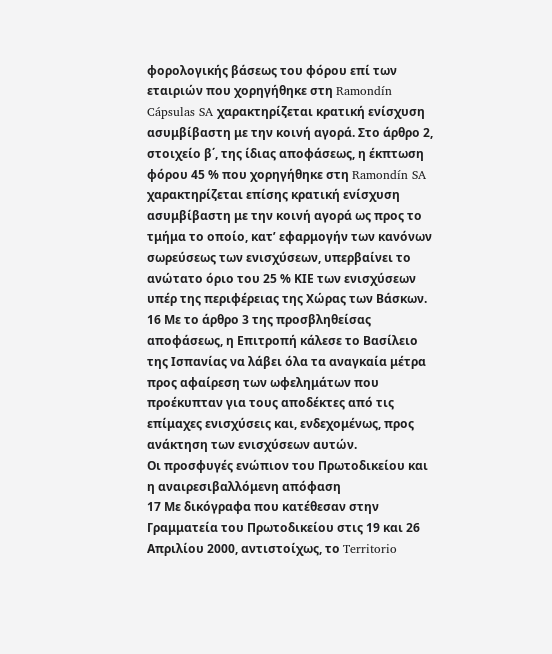φορολογικής βάσεως του φόρου επί των εταιριών που χορηγήθηκε στη Ramondín Cápsulas SA χαρακτηρίζεται κρατική ενίσχυση ασυμβίβαστη με την κοινή αγορά. Στο άρθρο 2, στοιχείο β΄, της ίδιας αποφάσεως, η έκπτωση φόρου 45 % που χορηγήθηκε στη Ramondín SA χαρακτηρίζεται επίσης κρατική ενίσχυση ασυμβίβαστη με την κοινή αγορά ως προς το τμήμα το οποίο, κατ’ εφαρμογήν των κανόνων σωρεύσεως των ενισχύσεων, υπερβαίνει το ανώτατο όριο του 25 % ΚΙΕ των ενισχύσεων υπέρ της περιφέρειας της Χώρας των Βάσκων.
16 Με το άρθρο 3 της προσβληθείσας αποφάσεως, η Επιτροπή κάλεσε το Βασίλειο της Ισπανίας να λάβει όλα τα αναγκαία μέτρα προς αφαίρεση των ωφελημάτων που προέκυπταν για τους αποδέκτες από τις επίμαχες ενισχύσεις και, ενδεχομένως, προς ανάκτηση των ενισχύσεων αυτών.
Οι προσφυγές ενώπιον του Πρωτοδικείου και η αναιρεσιβαλλόμενη απόφαση
17 Με δικόγραφα που κατέθεσαν στην Γραμματεία του Πρωτοδικείου στις 19 και 26 Απριλίου 2000, αντιστοίχως, το Territorio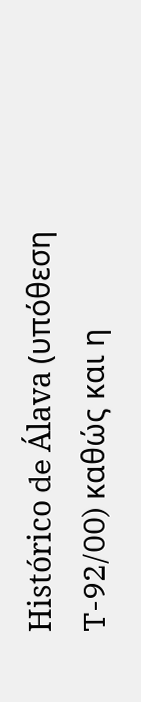Histórico de Álava (υπόθεση T-92/00) καθώς και η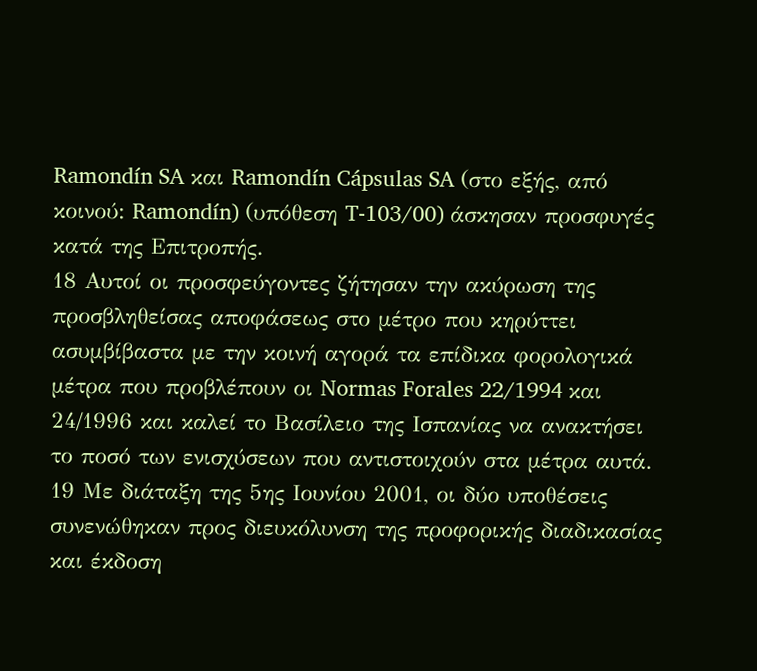Ramondín SA και Ramondín Cápsulas SA (στο εξής, από κοινού: Ramondín) (υπόθεση T-103/00) άσκησαν προσφυγές κατά της Επιτροπής.
18 Αυτοί οι προσφεύγοντες ζήτησαν την ακύρωση της προσβληθείσας αποφάσεως στο μέτρο που κηρύττει ασυμβίβαστα με την κοινή αγορά τα επίδικα φορολογικά μέτρα που προβλέπουν οι Normas Forales 22/1994 και 24/1996 και καλεί το Βασίλειο της Ισπανίας να ανακτήσει το ποσό των ενισχύσεων που αντιστοιχούν στα μέτρα αυτά.
19 Με διάταξη της 5ης Ιουνίου 2001, οι δύο υποθέσεις συνενώθηκαν προς διευκόλυνση της προφορικής διαδικασίας και έκδοση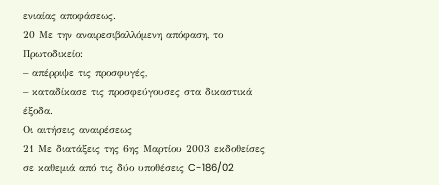ενιαίας αποφάσεως.
20 Με την αναιρεσιβαλλόμενη απόφαση, το Πρωτοδικείο:
– απέρριψε τις προσφυγές,
– καταδίκασε τις προσφεύγουσες στα δικαστικά έξοδα.
Οι αιτήσεις αναιρέσεως
21 Με διατάξεις της 6ης Μαρτίου 2003 εκδοθείσες σε καθεμιά από τις δύο υποθέσεις C-186/02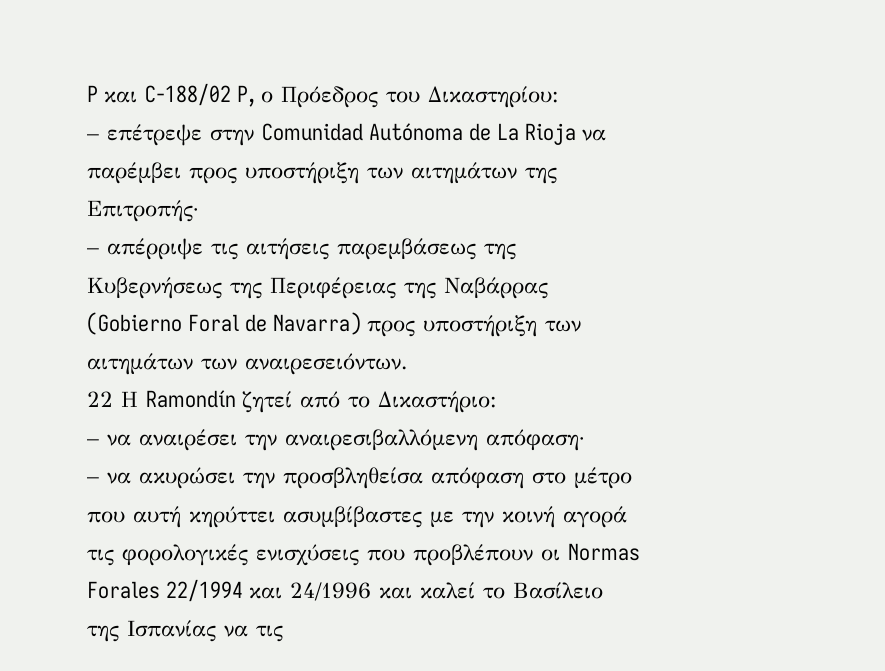P και C-188/02 P, ο Πρόεδρος του Δικαστηρίου:
– επέτρεψε στην Comunidad Autónoma de La Rioja να παρέμβει προς υποστήριξη των αιτημάτων της Επιτροπής·
– απέρριψε τις αιτήσεις παρεμβάσεως της Κυβερνήσεως της Περιφέρειας της Ναβάρρας (Gobierno Foral de Navarra) προς υποστήριξη των αιτημάτων των αναιρεσειόντων.
22 Η Ramondín ζητεί από το Δικαστήριο:
– να αναιρέσει την αναιρεσιβαλλόμενη απόφαση·
– να ακυρώσει την προσβληθείσα απόφαση στο μέτρο που αυτή κηρύττει ασυμβίβαστες με την κοινή αγορά τις φορολογικές ενισχύσεις που προβλέπουν οι Normas Forales 22/1994 και 24/1996 και καλεί το Βασίλειο της Ισπανίας να τις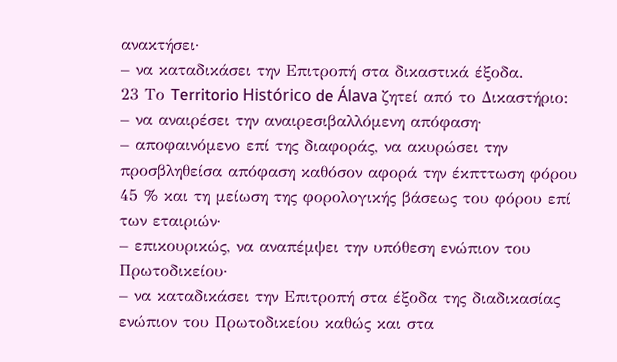ανακτήσει·
– να καταδικάσει την Επιτροπή στα δικαστικά έξοδα.
23 Το Territorio Histórico de Álava ζητεί από το Δικαστήριο:
– να αναιρέσει την αναιρεσιβαλλόμενη απόφαση·
– αποφαινόμενο επί της διαφοράς, να ακυρώσει την προσβληθείσα απόφαση καθόσον αφορά την έκπττωση φόρου 45 % και τη μείωση της φορολογικής βάσεως του φόρου επί των εταιριών·
– επικουρικώς, να αναπέμψει την υπόθεση ενώπιον του Πρωτοδικείου·
– να καταδικάσει την Επιτροπή στα έξοδα της διαδικασίας ενώπιον του Πρωτοδικείου καθώς και στα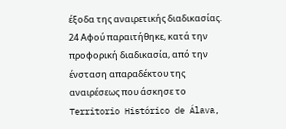έξοδα της αναιρετικής διαδικασίας.
24 Αφού παραιτήθηκε, κατά την προφορική διαδικασία, από την ένσταση απαραδέκτου της αναιρέσεως που άσκησε το Territorio Histórico de Álava,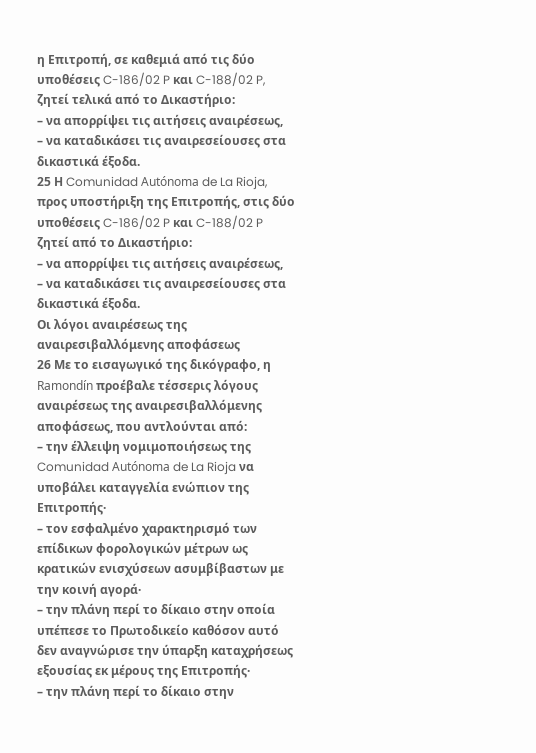η Επιτροπή, σε καθεμιά από τις δύο υποθέσεις C-186/02 P και C-188/02 P, ζητεί τελικά από το Δικαστήριο:
– να απορρίψει τις αιτήσεις αναιρέσεως,
– να καταδικάσει τις αναιρεσείουσες στα δικαστικά έξοδα.
25 Η Comunidad Autónoma de La Rioja, προς υποστήριξη της Επιτροπής, στις δύο υποθέσεις C-186/02 P και C-188/02 P ζητεί από το Δικαστήριο:
– να απορρίψει τις αιτήσεις αναιρέσεως,
– να καταδικάσει τις αναιρεσείουσες στα δικαστικά έξοδα.
Οι λόγοι αναιρέσεως της αναιρεσιβαλλόμενης αποφάσεως
26 Με το εισαγωγικό της δικόγραφο, η Ramondín προέβαλε τέσσερις λόγους αναιρέσεως της αναιρεσιβαλλόμενης αποφάσεως, που αντλούνται από:
– την έλλειψη νομιμοποιήσεως της Comunidad Autónoma de La Rioja να υποβάλει καταγγελία ενώπιον της Επιτροπής·
– τον εσφαλμένο χαρακτηρισμό των επίδικων φορολογικών μέτρων ως κρατικών ενισχύσεων ασυμβίβαστων με την κοινή αγορά·
– την πλάνη περί το δίκαιο στην οποία υπέπεσε το Πρωτοδικείο καθόσον αυτό δεν αναγνώρισε την ύπαρξη καταχρήσεως εξουσίας εκ μέρους της Επιτροπής·
– την πλάνη περί το δίκαιο στην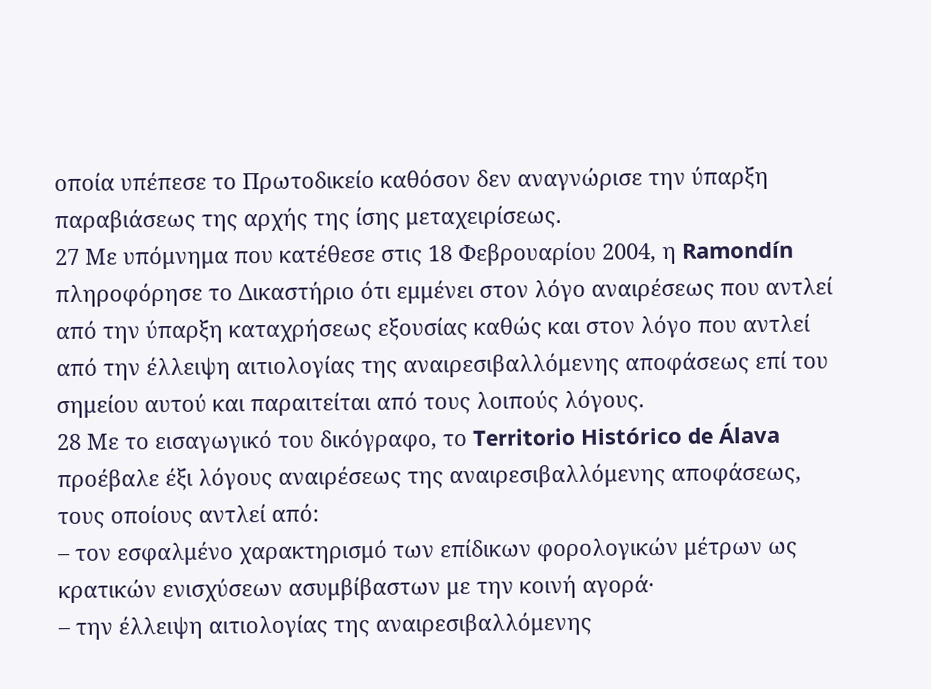οποία υπέπεσε το Πρωτοδικείο καθόσον δεν αναγνώρισε την ύπαρξη παραβιάσεως της αρχής της ίσης μεταχειρίσεως.
27 Με υπόμνημα που κατέθεσε στις 18 Φεβρουαρίου 2004, η Ramondín πληροφόρησε το Δικαστήριο ότι εμμένει στον λόγο αναιρέσεως που αντλεί από την ύπαρξη καταχρήσεως εξουσίας καθώς και στον λόγο που αντλεί από την έλλειψη αιτιολογίας της αναιρεσιβαλλόμενης αποφάσεως επί του σημείου αυτού και παραιτείται από τους λοιπούς λόγους.
28 Με το εισαγωγικό του δικόγραφο, το Territorio Histórico de Álava προέβαλε έξι λόγους αναιρέσεως της αναιρεσιβαλλόμενης αποφάσεως, τους οποίους αντλεί από:
– τον εσφαλμένο χαρακτηρισμό των επίδικων φορολογικών μέτρων ως κρατικών ενισχύσεων ασυμβίβαστων με την κοινή αγορά·
– την έλλειψη αιτιολογίας της αναιρεσιβαλλόμενης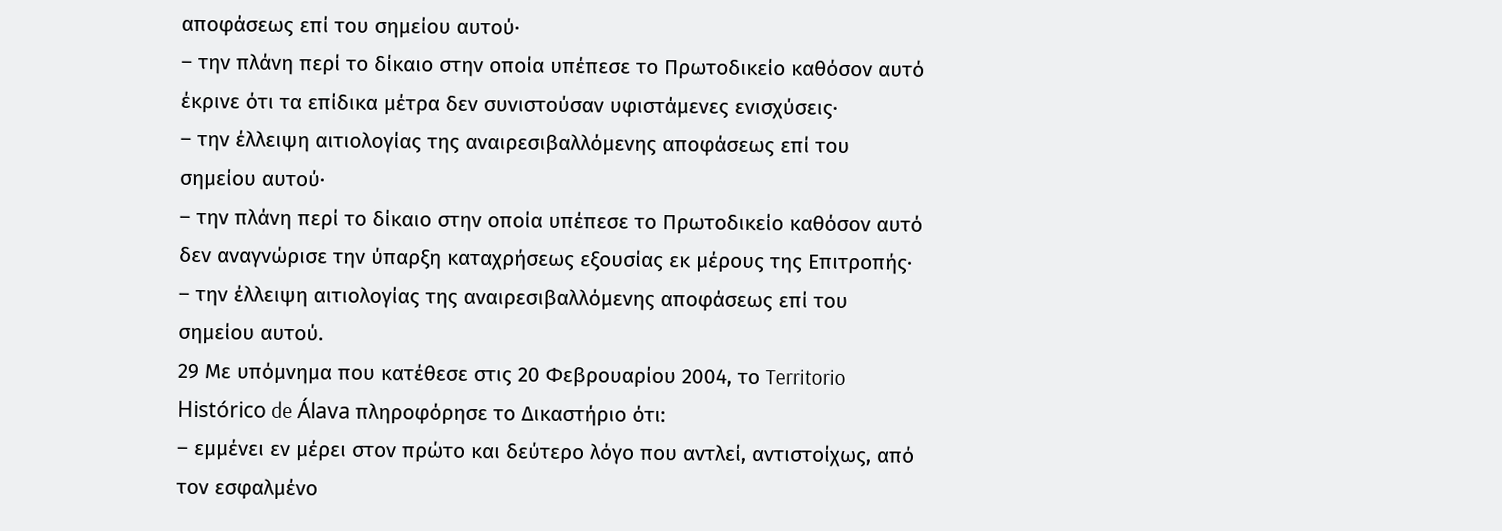αποφάσεως επί του σημείου αυτού·
– την πλάνη περί το δίκαιο στην οποία υπέπεσε το Πρωτοδικείο καθόσον αυτό έκρινε ότι τα επίδικα μέτρα δεν συνιστούσαν υφιστάμενες ενισχύσεις·
– την έλλειψη αιτιολογίας της αναιρεσιβαλλόμενης αποφάσεως επί του σημείου αυτού·
– την πλάνη περί το δίκαιο στην οποία υπέπεσε το Πρωτοδικείο καθόσον αυτό δεν αναγνώρισε την ύπαρξη καταχρήσεως εξουσίας εκ μέρους της Επιτροπής·
– την έλλειψη αιτιολογίας της αναιρεσιβαλλόμενης αποφάσεως επί του σημείου αυτού.
29 Με υπόμνημα που κατέθεσε στις 20 Φεβρουαρίου 2004, το Territorio Histórico de Álava πληροφόρησε το Δικαστήριο ότι:
– εμμένει εν μέρει στον πρώτο και δεύτερο λόγο που αντλεί, αντιστοίχως, από τον εσφαλμένο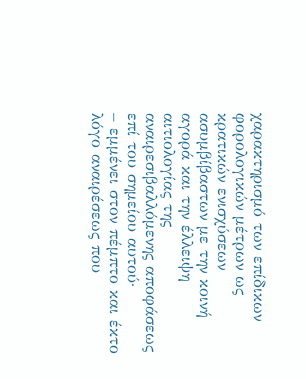χαρακτηρισμό των επίδικων φορολογικών μέτρων ως κρατικών ενισχύσεων ασυμβίβαστων με την κοινή αγορά και την έλλειψη αιτιολογίας της αναιρεσιβαλλόμενης αποφάσεως επί του σημείου αυτού·
– εμμένει στον πέμπτο και έκτο λόγο αναιρέσεως που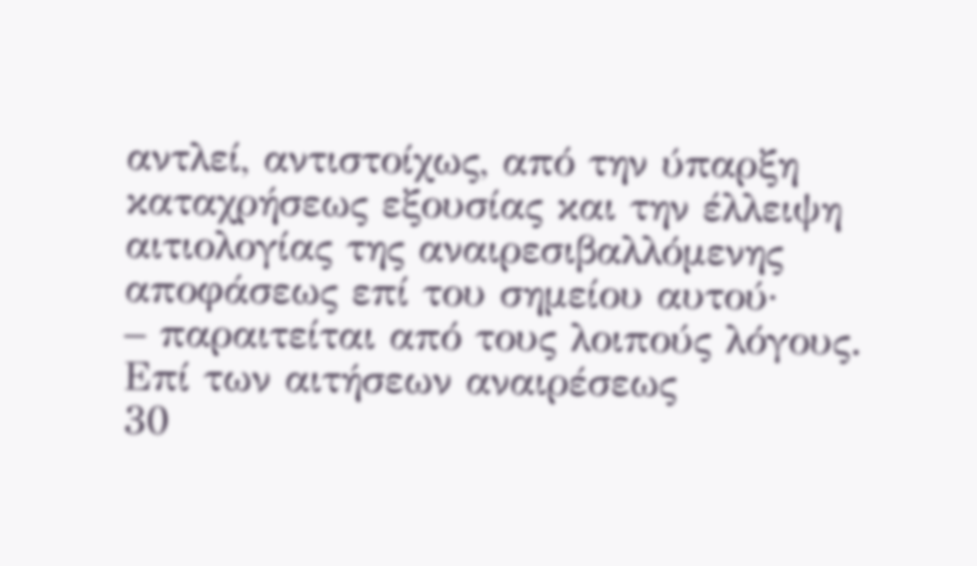αντλεί, αντιστοίχως, από την ύπαρξη καταχρήσεως εξουσίας και την έλλειψη αιτιολογίας της αναιρεσιβαλλόμενης αποφάσεως επί του σημείου αυτού·
– παραιτείται από τους λοιπούς λόγους.
Επί των αιτήσεων αναιρέσεως
30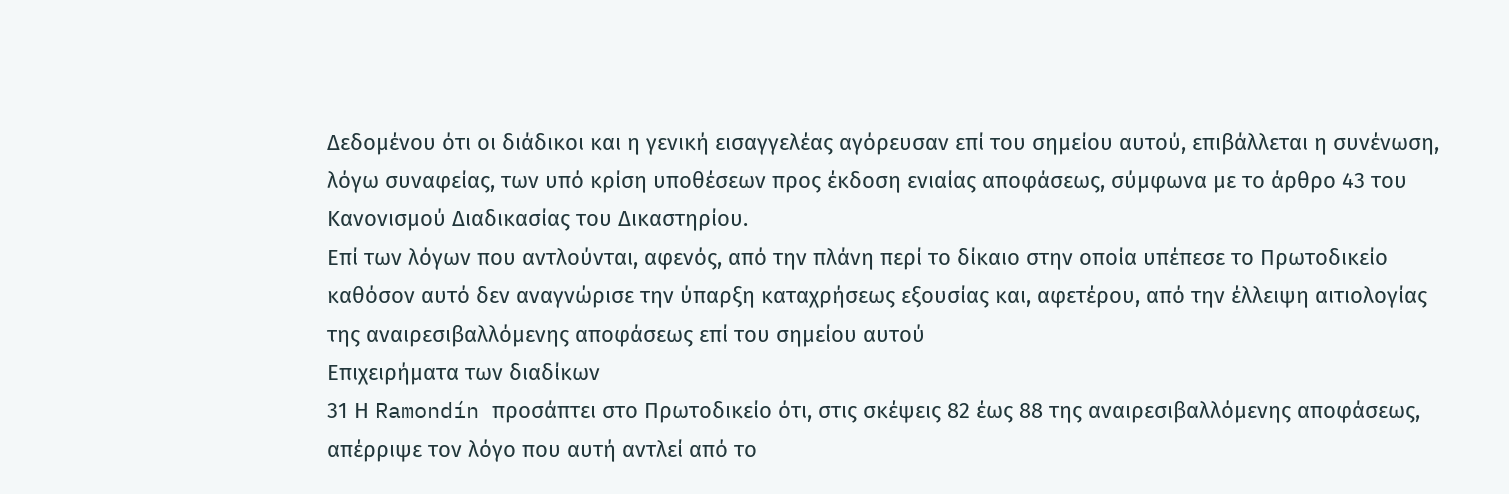Δεδομένου ότι οι διάδικοι και η γενική εισαγγελέας αγόρευσαν επί του σημείου αυτού, επιβάλλεται η συνένωση, λόγω συναφείας, των υπό κρίση υποθέσεων προς έκδοση ενιαίας αποφάσεως, σύμφωνα με το άρθρο 43 του Κανονισμού Διαδικασίας του Δικαστηρίου.
Επί των λόγων που αντλούνται, αφενός, από την πλάνη περί το δίκαιο στην οποία υπέπεσε το Πρωτοδικείο καθόσον αυτό δεν αναγνώρισε την ύπαρξη καταχρήσεως εξουσίας και, αφετέρου, από την έλλειψη αιτιολογίας της αναιρεσιβαλλόμενης αποφάσεως επί του σημείου αυτού
Επιχειρήματα των διαδίκων
31 Η Ramondín προσάπτει στο Πρωτοδικείο ότι, στις σκέψεις 82 έως 88 της αναιρεσιβαλλόμενης αποφάσεως, απέρριψε τον λόγο που αυτή αντλεί από το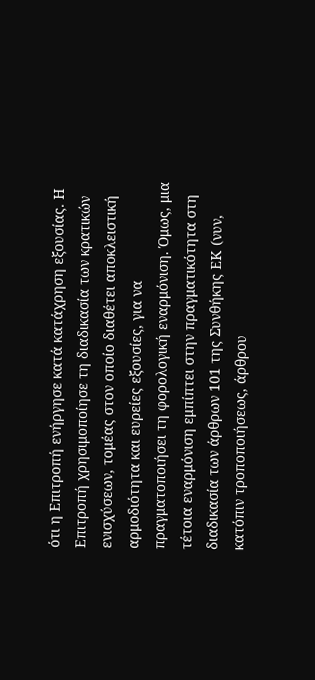ότι η Επιτροπή ενήργησε κατά κατάχρηση εξουσίας. Η Επιτροπή χρησιμοποίησε τη διαδικασία των κρατικών ενισχύσεων, τομέας στον οποίο διαθέτει αποκλειστική αρμοδιότητα και ευρείες εξουσίες, για να πραγματοποιήσει τη φορολογική εναρμόνιση. Όμως, μια τέτοια εναρμόνιση εμπίπτει στην πραγματικότητα στη διαδικασία των άρθρων 101 της Συνθήκης ΕΚ (νυν, κατόπιν τροποποιήσεως, άρθρου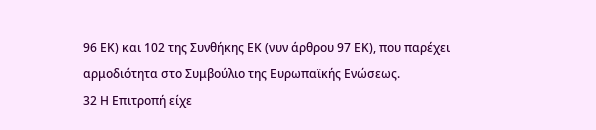96 ΕΚ) και 102 της Συνθήκης ΕΚ (νυν άρθρου 97 ΕΚ), που παρέχει αρμοδιότητα στο Συμβούλιο της Ευρωπαϊκής Ενώσεως.
32 Η Επιτροπή είχε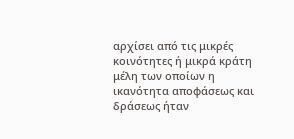αρχίσει από τις μικρές κοινότητες ή μικρά κράτη μέλη των οποίων η ικανότητα αποφάσεως και δράσεως ήταν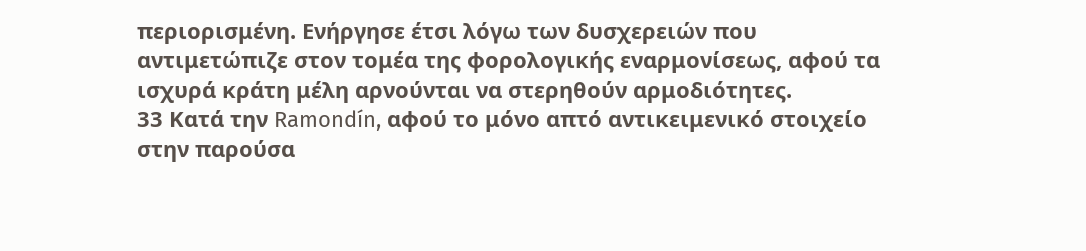περιορισμένη. Ενήργησε έτσι λόγω των δυσχερειών που αντιμετώπιζε στον τομέα της φορολογικής εναρμονίσεως, αφού τα ισχυρά κράτη μέλη αρνούνται να στερηθούν αρμοδιότητες.
33 Κατά την Ramondín, αφού το μόνο απτό αντικειμενικό στοιχείο στην παρούσα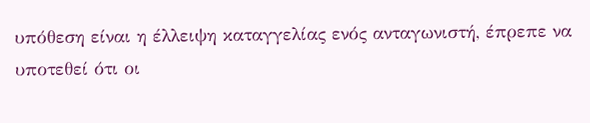υπόθεση είναι η έλλειψη καταγγελίας ενός ανταγωνιστή, έπρεπε να υποτεθεί ότι οι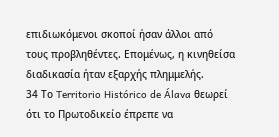επιδιωκόμενοι σκοποί ήσαν άλλοι από τους προβληθέντες. Επομένως, η κινηθείσα διαδικασία ήταν εξαρχής πλημμελής.
34 Το Territorio Histórico de Álava θεωρεί ότι το Πρωτοδικείο έπρεπε να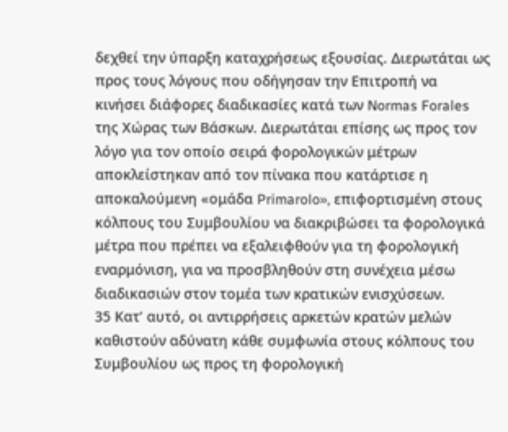δεχθεί την ύπαρξη καταχρήσεως εξουσίας. Διερωτάται ως προς τους λόγους που οδήγησαν την Επιτροπή να κινήσει διάφορες διαδικασίες κατά των Normas Forales της Χώρας των Βάσκων. Διερωτάται επίσης ως προς τον λόγο για τον οποίο σειρά φορολογικών μέτρων αποκλείστηκαν από τον πίνακα που κατάρτισε η αποκαλούμενη «ομάδα Primarolo», επιφορτισμένη στους κόλπους του Συμβουλίου να διακριβώσει τα φορολογικά μέτρα που πρέπει να εξαλειφθούν για τη φορολογική εναρμόνιση, για να προσβληθούν στη συνέχεια μέσω διαδικασιών στον τομέα των κρατικών ενισχύσεων.
35 Κατ’ αυτό, οι αντιρρήσεις αρκετών κρατών μελών καθιστούν αδύνατη κάθε συμφωνία στους κόλπους του Συμβουλίου ως προς τη φορολογική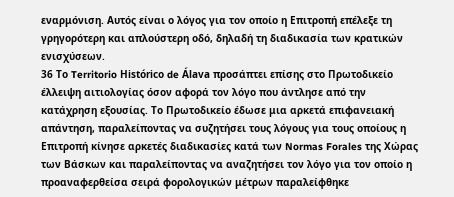εναρμόνιση. Αυτός είναι ο λόγος για τον οποίο η Επιτροπή επέλεξε τη γρηγορότερη και απλούστερη οδό, δηλαδή τη διαδικασία των κρατικών ενισχύσεων.
36 Το Territorio Histórico de Álava προσάπτει επίσης στο Πρωτοδικείο έλλειψη αιτιολογίας όσον αφορά τον λόγο που άντλησε από την κατάχρηση εξουσίας. Το Πρωτοδικείο έδωσε μια αρκετά επιφανειακή απάντηση, παραλείποντας να συζητήσει τους λόγους για τους οποίους η Επιτροπή κίνησε αρκετές διαδικασίες κατά των Normas Forales της Χώρας των Βάσκων και παραλείποντας να αναζητήσει τον λόγο για τον οποίο η προαναφερθείσα σειρά φορολογικών μέτρων παραλείφθηκε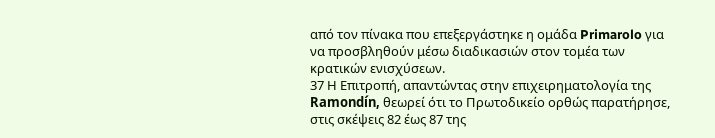από τον πίνακα που επεξεργάστηκε η ομάδα Primarolo για να προσβληθούν μέσω διαδικασιών στον τομέα των κρατικών ενισχύσεων.
37 Η Επιτροπή, απαντώντας στην επιχειρηματολογία της Ramondín, θεωρεί ότι το Πρωτοδικείο ορθώς παρατήρησε, στις σκέψεις 82 έως 87 της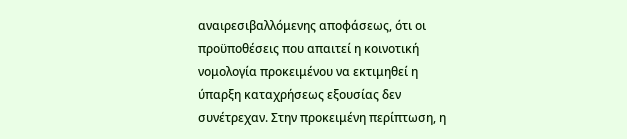αναιρεσιβαλλόμενης αποφάσεως, ότι οι προϋποθέσεις που απαιτεί η κοινοτική νομολογία προκειμένου να εκτιμηθεί η ύπαρξη καταχρήσεως εξουσίας δεν συνέτρεχαν. Στην προκειμένη περίπτωση, η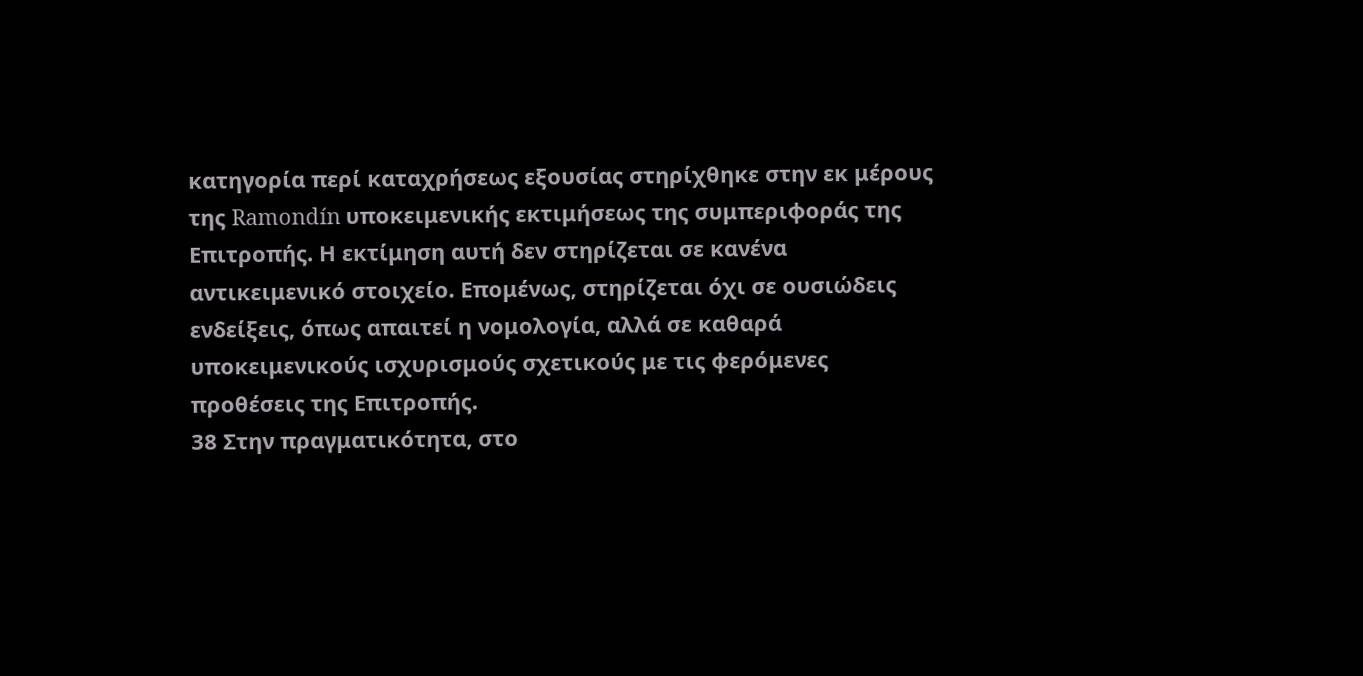κατηγορία περί καταχρήσεως εξουσίας στηρίχθηκε στην εκ μέρους της Ramondín υποκειμενικής εκτιμήσεως της συμπεριφοράς της Επιτροπής. Η εκτίμηση αυτή δεν στηρίζεται σε κανένα αντικειμενικό στοιχείο. Επομένως, στηρίζεται όχι σε ουσιώδεις ενδείξεις, όπως απαιτεί η νομολογία, αλλά σε καθαρά υποκειμενικούς ισχυρισμούς σχετικούς με τις φερόμενες προθέσεις της Επιτροπής.
38 Στην πραγματικότητα, στο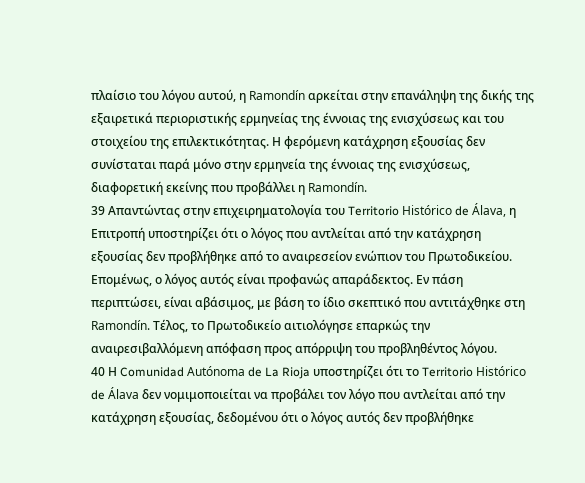πλαίσιο του λόγου αυτού, η Ramondín αρκείται στην επανάληψη της δικής της εξαιρετικά περιοριστικής ερμηνείας της έννοιας της ενισχύσεως και του στοιχείου της επιλεκτικότητας. Η φερόμενη κατάχρηση εξουσίας δεν συνίσταται παρά μόνο στην ερμηνεία της έννοιας της ενισχύσεως, διαφορετική εκείνης που προβάλλει η Ramondín.
39 Απαντώντας στην επιχειρηματολογία του Territorio Histórico de Álava, η Επιτροπή υποστηρίζει ότι ο λόγος που αντλείται από την κατάχρηση εξουσίας δεν προβλήθηκε από το αναιρεσείον ενώπιον του Πρωτοδικείου. Επομένως, ο λόγος αυτός είναι προφανώς απαράδεκτος. Εν πάση περιπτώσει, είναι αβάσιμος, με βάση το ίδιο σκεπτικό που αντιτάχθηκε στη Ramondín. Τέλος, το Πρωτοδικείο αιτιολόγησε επαρκώς την αναιρεσιβαλλόμενη απόφαση προς απόρριψη του προβληθέντος λόγου.
40 Η Comunidad Autónoma de La Rioja υποστηρίζει ότι το Territorio Histórico de Álava δεν νομιμοποιείται να προβάλει τον λόγο που αντλείται από την κατάχρηση εξουσίας, δεδομένου ότι ο λόγος αυτός δεν προβλήθηκε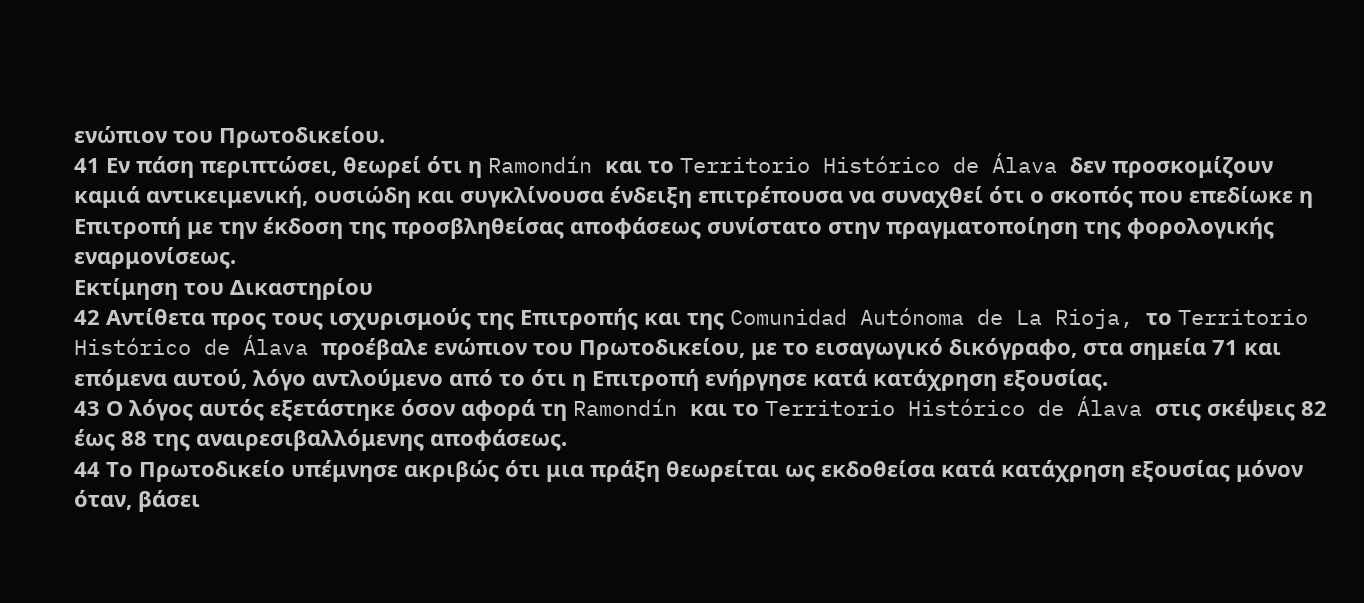ενώπιον του Πρωτοδικείου.
41 Εν πάση περιπτώσει, θεωρεί ότι η Ramondín και το Territorio Histórico de Álava δεν προσκομίζουν καμιά αντικειμενική, ουσιώδη και συγκλίνουσα ένδειξη επιτρέπουσα να συναχθεί ότι ο σκοπός που επεδίωκε η Επιτροπή με την έκδοση της προσβληθείσας αποφάσεως συνίστατο στην πραγματοποίηση της φορολογικής εναρμονίσεως.
Εκτίμηση του Δικαστηρίου
42 Αντίθετα προς τους ισχυρισμούς της Επιτροπής και της Comunidad Autónoma de La Rioja, το Territorio Histórico de Álava προέβαλε ενώπιον του Πρωτοδικείου, με το εισαγωγικό δικόγραφο, στα σημεία 71 και επόμενα αυτού, λόγο αντλούμενο από το ότι η Επιτροπή ενήργησε κατά κατάχρηση εξουσίας.
43 Ο λόγος αυτός εξετάστηκε όσον αφορά τη Ramondín και το Territorio Histórico de Álava στις σκέψεις 82 έως 88 της αναιρεσιβαλλόμενης αποφάσεως.
44 Το Πρωτοδικείο υπέμνησε ακριβώς ότι μια πράξη θεωρείται ως εκδοθείσα κατά κατάχρηση εξουσίας μόνον όταν, βάσει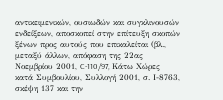αντικειμενικών, ουσιωδών και συγκλινουσών ενδείξεων, αποσκοπεί στην επίτευξη σκοπών ξένων προς αυτούς που επικαλείται (βλ., μεταξύ άλλων, απόφαση της 22ας Νοεμβρίου 2001, C-110/97, Κάτω Χώρες κατά Συμβουλίου, Συλλογή 2001, σ. Ι-8763, σκέψη 137 και την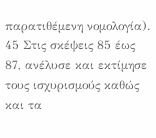παρατιθέμενη νομολογία).
45 Στις σκέψεις 85 έως 87, ανέλυσε και εκτίμησε τους ισχυρισμούς καθώς και τα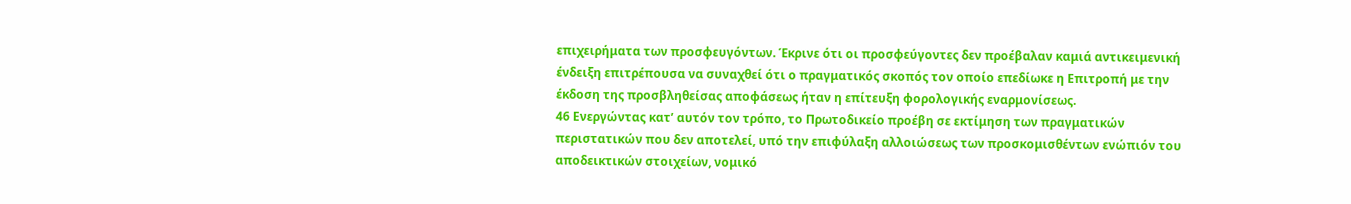επιχειρήματα των προσφευγόντων. Έκρινε ότι οι προσφεύγοντες δεν προέβαλαν καμιά αντικειμενική ένδειξη επιτρέπουσα να συναχθεί ότι ο πραγματικός σκοπός τον οποίο επεδίωκε η Επιτροπή με την έκδοση της προσβληθείσας αποφάσεως ήταν η επίτευξη φορολογικής εναρμονίσεως.
46 Ενεργώντας κατ’ αυτόν τον τρόπο, το Πρωτοδικείο προέβη σε εκτίμηση των πραγματικών περιστατικών που δεν αποτελεί, υπό την επιφύλαξη αλλοιώσεως των προσκομισθέντων ενώπιόν του αποδεικτικών στοιχείων, νομικό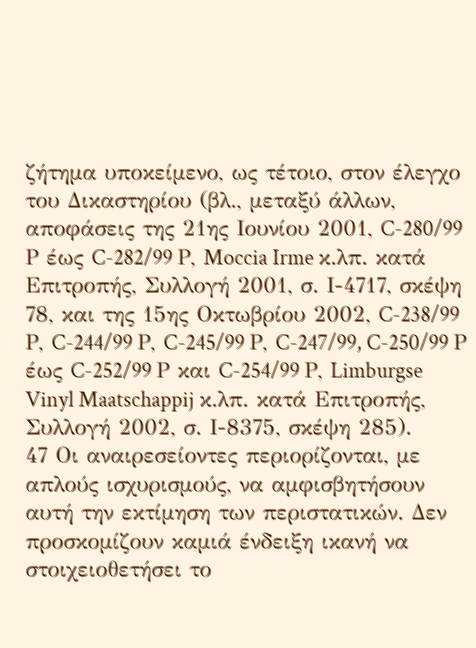ζήτημα υποκείμενο, ως τέτοιο, στον έλεγχο του Δικαστηρίου (βλ., μεταξύ άλλων, αποφάσεις της 21ης Ιουνίου 2001, C-280/99 Ρ έως C-282/99 Ρ, Moccia Irme κ.λπ. κατά Επιτροπής, Συλλογή 2001, σ. Ι-4717, σκέψη 78, και της 15ης Οκτωβρίου 2002, C-238/99 Ρ, C-244/99 Ρ, C-245/99 Ρ, C-247/99, C-250/99 Ρ έως C-252/99 Ρ και C-254/99 Ρ, Limburgse Vinyl Maatschappij κ.λπ. κατά Επιτροπής, Συλλογή 2002, σ. Ι-8375, σκέψη 285).
47 Οι αναιρεσείοντες περιορίζονται, με απλούς ισχυρισμούς, να αμφισβητήσουν αυτή την εκτίμηση των περιστατικών. Δεν προσκομίζουν καμιά ένδειξη ικανή να στοιχειοθετήσει το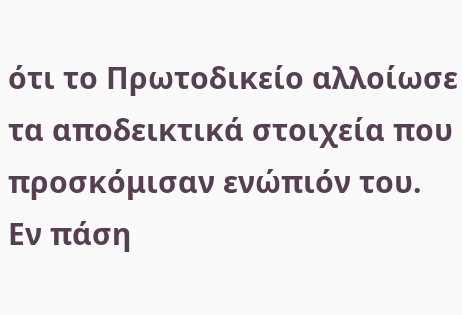ότι το Πρωτοδικείο αλλοίωσε τα αποδεικτικά στοιχεία που προσκόμισαν ενώπιόν του. Εν πάση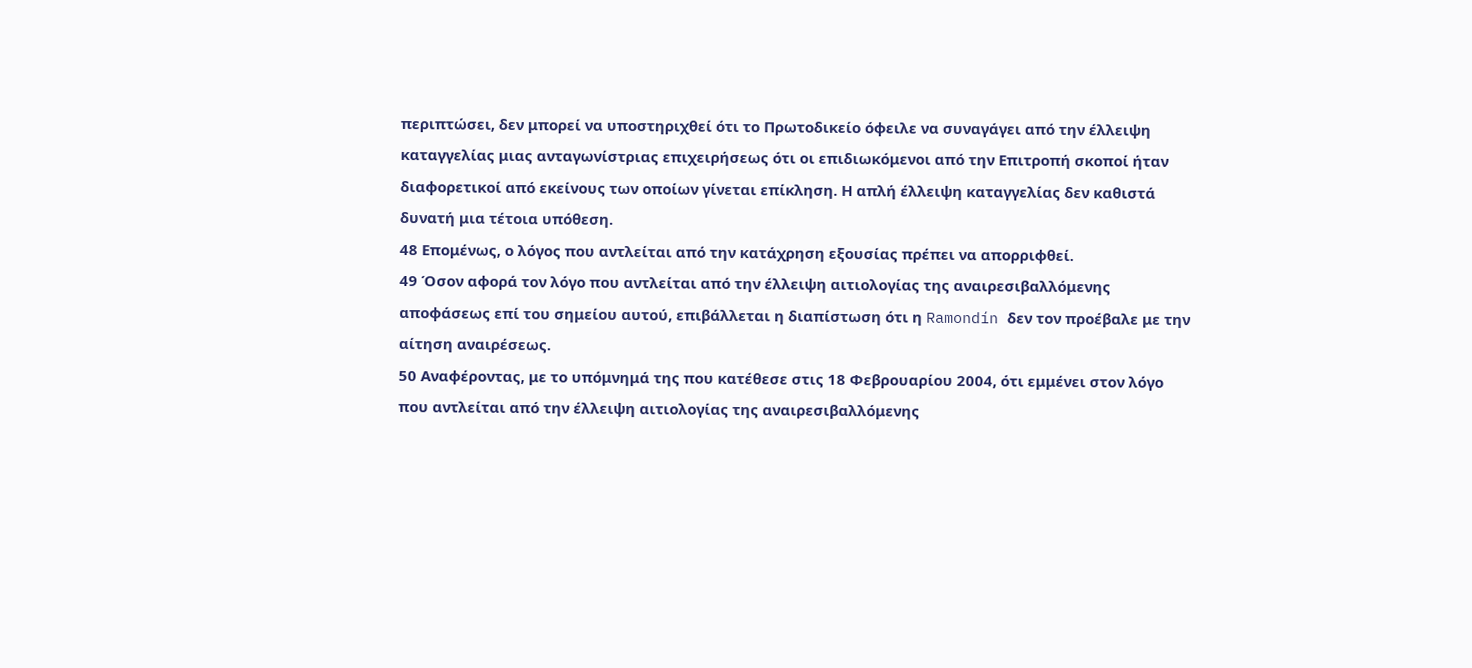περιπτώσει, δεν μπορεί να υποστηριχθεί ότι το Πρωτοδικείο όφειλε να συναγάγει από την έλλειψη καταγγελίας μιας ανταγωνίστριας επιχειρήσεως ότι οι επιδιωκόμενοι από την Επιτροπή σκοποί ήταν διαφορετικοί από εκείνους των οποίων γίνεται επίκληση. Η απλή έλλειψη καταγγελίας δεν καθιστά δυνατή μια τέτοια υπόθεση.
48 Επομένως, ο λόγος που αντλείται από την κατάχρηση εξουσίας πρέπει να απορριφθεί.
49 Όσον αφορά τον λόγο που αντλείται από την έλλειψη αιτιολογίας της αναιρεσιβαλλόμενης αποφάσεως επί του σημείου αυτού, επιβάλλεται η διαπίστωση ότι η Ramondín δεν τον προέβαλε με την αίτηση αναιρέσεως.
50 Αναφέροντας, με το υπόμνημά της που κατέθεσε στις 18 Φεβρουαρίου 2004, ότι εμμένει στον λόγο που αντλείται από την έλλειψη αιτιολογίας της αναιρεσιβαλλόμενης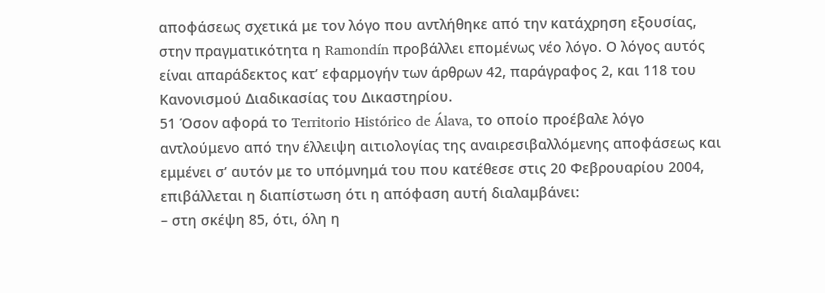αποφάσεως σχετικά με τον λόγο που αντλήθηκε από την κατάχρηση εξουσίας, στην πραγματικότητα η Ramondín προβάλλει επομένως νέο λόγο. Ο λόγος αυτός είναι απαράδεκτος κατ’ εφαρμογήν των άρθρων 42, παράγραφος 2, και 118 του Κανονισμού Διαδικασίας του Δικαστηρίου.
51 Όσον αφορά το Territorio Histórico de Álava, το οποίο προέβαλε λόγο αντλούμενο από την έλλειψη αιτιολογίας της αναιρεσιβαλλόμενης αποφάσεως και εμμένει σ’ αυτόν με το υπόμνημά του που κατέθεσε στις 20 Φεβρουαρίου 2004, επιβάλλεται η διαπίστωση ότι η απόφαση αυτή διαλαμβάνει:
– στη σκέψη 85, ότι, όλη η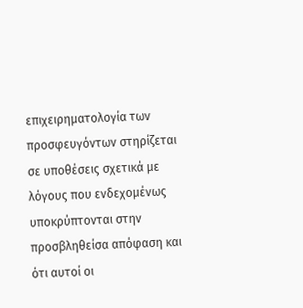επιχειρηματολογία των προσφευγόντων στηρίζεται σε υποθέσεις σχετικά με λόγους που ενδεχομένως υποκρύπτονται στην προσβληθείσα απόφαση και ότι αυτοί οι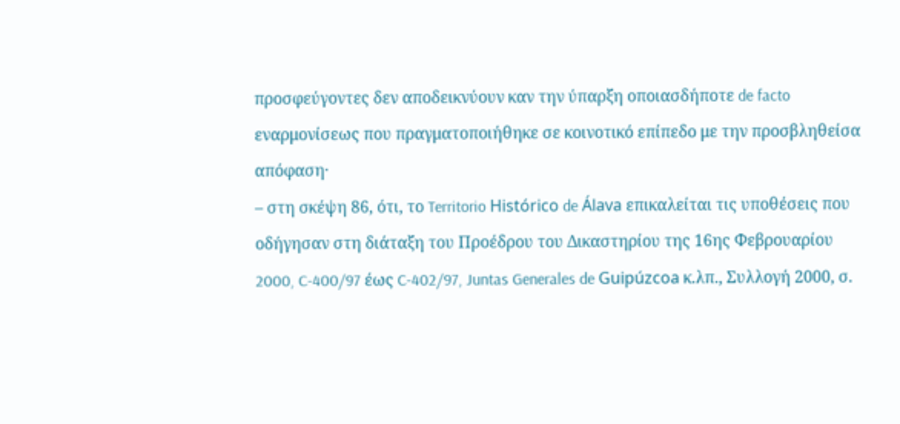προσφεύγοντες δεν αποδεικνύουν καν την ύπαρξη οποιασδήποτε de facto εναρμονίσεως που πραγματοποιήθηκε σε κοινοτικό επίπεδο με την προσβληθείσα απόφαση·
– στη σκέψη 86, ότι, το Territorio Histórico de Álava επικαλείται τις υποθέσεις που οδήγησαν στη διάταξη του Προέδρου του Δικαστηρίου της 16ης Φεβρουαρίου 2000, C-400/97 έως C-402/97, Juntas Generales de Guipúzcoa κ.λπ., Συλλογή 2000, σ.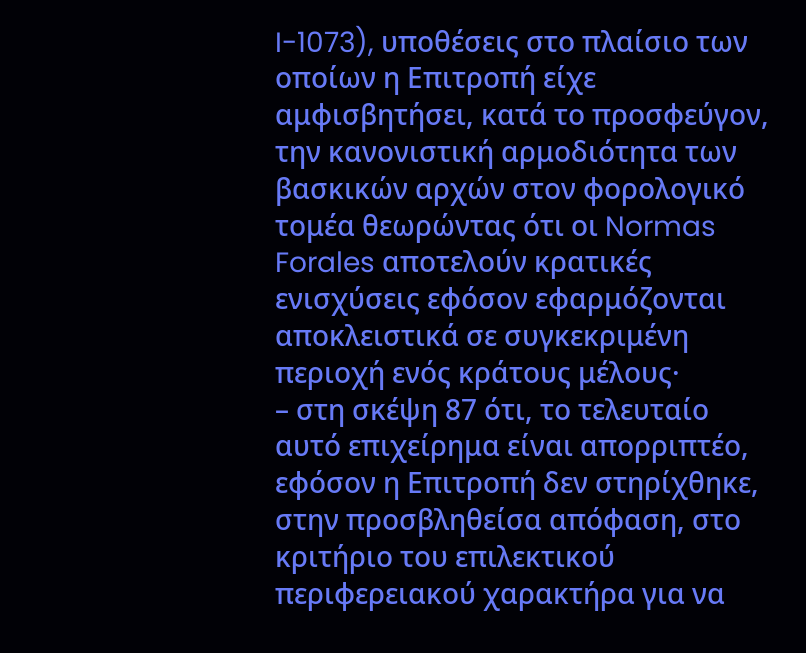I-1073), υποθέσεις στο πλαίσιο των οποίων η Επιτροπή είχε αμφισβητήσει, κατά το προσφεύγον, την κανονιστική αρμοδιότητα των βασκικών αρχών στον φορολογικό τομέα θεωρώντας ότι οι Normas Forales αποτελούν κρατικές ενισχύσεις εφόσον εφαρμόζονται αποκλειστικά σε συγκεκριμένη περιοχή ενός κράτους μέλους·
– στη σκέψη 87 ότι, το τελευταίο αυτό επιχείρημα είναι απορριπτέο, εφόσον η Επιτροπή δεν στηρίχθηκε, στην προσβληθείσα απόφαση, στο κριτήριο του επιλεκτικού περιφερειακού χαρακτήρα για να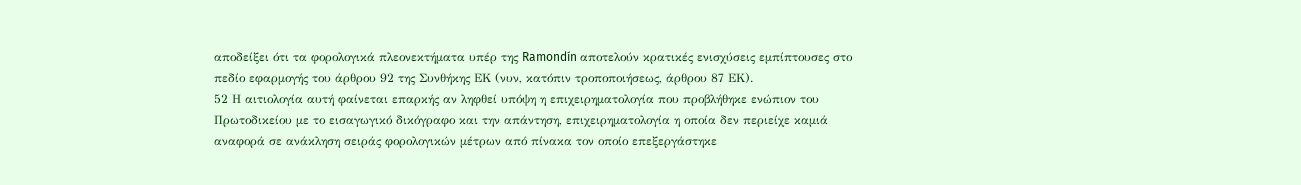αποδείξει ότι τα φορολογικά πλεονεκτήματα υπέρ της Ramondín αποτελούν κρατικές ενισχύσεις εμπίπτουσες στο πεδίο εφαρμογής του άρθρου 92 της Συνθήκης ΕΚ (νυν, κατόπιν τροποποιήσεως, άρθρου 87 ΕΚ).
52 Η αιτιολογία αυτή φαίνεται επαρκής αν ληφθεί υπόψη η επιχειρηματολογία που προβλήθηκε ενώπιον του Πρωτοδικείου με το εισαγωγικό δικόγραφο και την απάντηση, επιχειρηματολογία η οποία δεν περιείχε καμιά αναφορά σε ανάκληση σειράς φορολογικών μέτρων από πίνακα τον οποίο επεξεργάστηκε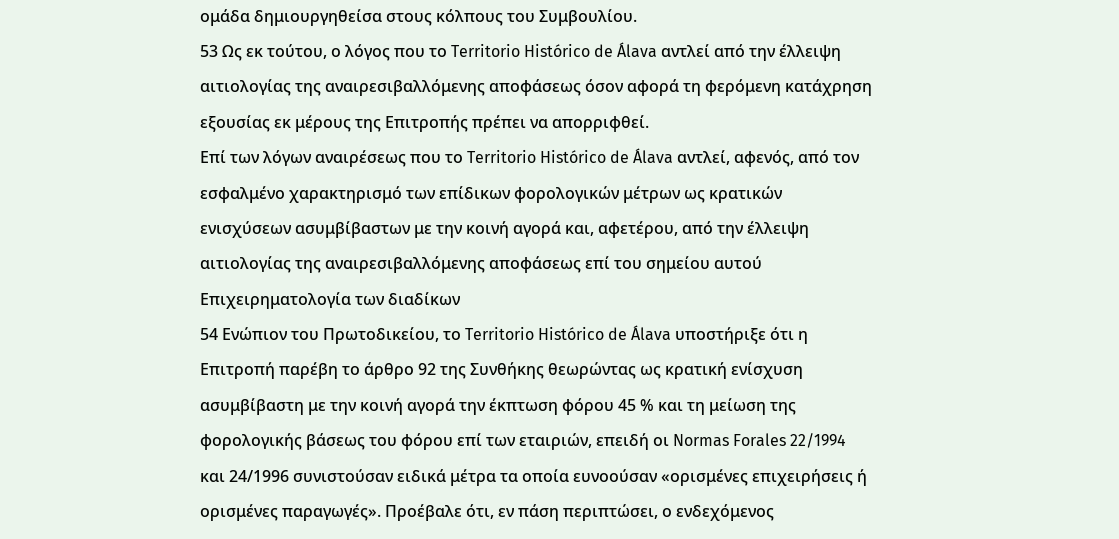ομάδα δημιουργηθείσα στους κόλπους του Συμβουλίου.
53 Ως εκ τούτου, ο λόγος που το Territorio Histórico de Álava αντλεί από την έλλειψη αιτιολογίας της αναιρεσιβαλλόμενης αποφάσεως όσον αφορά τη φερόμενη κατάχρηση εξουσίας εκ μέρους της Επιτροπής πρέπει να απορριφθεί.
Επί των λόγων αναιρέσεως που το Territorio Histórico de Álava αντλεί, αφενός, από τον εσφαλμένο χαρακτηρισμό των επίδικων φορολογικών μέτρων ως κρατικών ενισχύσεων ασυμβίβαστων με την κοινή αγορά και, αφετέρου, από την έλλειψη αιτιολογίας της αναιρεσιβαλλόμενης αποφάσεως επί του σημείου αυτού
Επιχειρηματολογία των διαδίκων
54 Ενώπιον του Πρωτοδικείου, το Territorio Histórico de Álava υποστήριξε ότι η Επιτροπή παρέβη το άρθρο 92 της Συνθήκης θεωρώντας ως κρατική ενίσχυση ασυμβίβαστη με την κοινή αγορά την έκπτωση φόρου 45 % και τη μείωση της φορολογικής βάσεως του φόρου επί των εταιριών, επειδή οι Normas Forales 22/1994 και 24/1996 συνιστούσαν ειδικά μέτρα τα οποία ευνοούσαν «ορισμένες επιχειρήσεις ή ορισμένες παραγωγές». Προέβαλε ότι, εν πάση περιπτώσει, ο ενδεχόμενος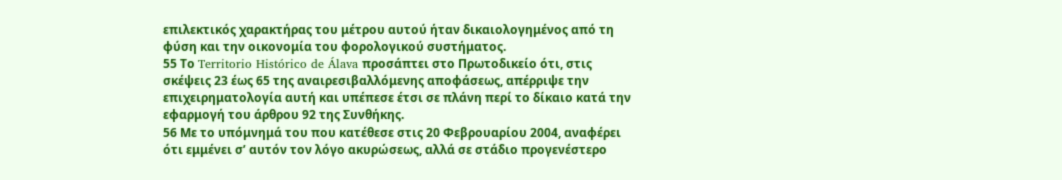επιλεκτικός χαρακτήρας του μέτρου αυτού ήταν δικαιολογημένος από τη φύση και την οικονομία του φορολογικού συστήματος.
55 Το Territorio Histórico de Álava προσάπτει στο Πρωτοδικείο ότι, στις σκέψεις 23 έως 65 της αναιρεσιβαλλόμενης αποφάσεως, απέρριψε την επιχειρηματολογία αυτή και υπέπεσε έτσι σε πλάνη περί το δίκαιο κατά την εφαρμογή του άρθρου 92 της Συνθήκης.
56 Με το υπόμνημά του που κατέθεσε στις 20 Φεβρουαρίου 2004, αναφέρει ότι εμμένει σ’ αυτόν τον λόγο ακυρώσεως, αλλά σε στάδιο προγενέστερο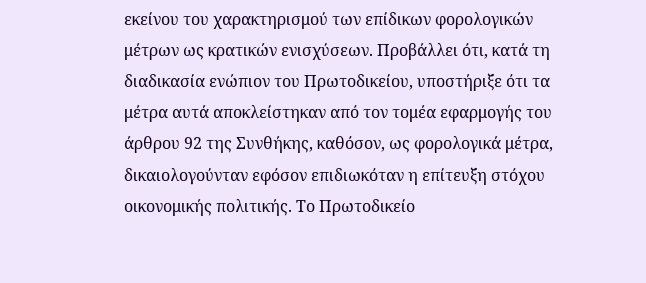εκείνου του χαρακτηρισμού των επίδικων φορολογικών μέτρων ως κρατικών ενισχύσεων. Προβάλλει ότι, κατά τη διαδικασία ενώπιον του Πρωτοδικείου, υποστήριξε ότι τα μέτρα αυτά αποκλείστηκαν από τον τομέα εφαρμογής του άρθρου 92 της Συνθήκης, καθόσον, ως φορολογικά μέτρα, δικαιολογούνταν εφόσον επιδιωκόταν η επίτευξη στόχου οικονομικής πολιτικής. Το Πρωτοδικείο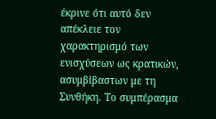έκρινε ότι αυτό δεν απέκλειε τον χαρακτηρισμό των ενισχύσεων ως κρατικών, ασυμβίβαστων με τη Συνθήκη. Το συμπέρασμα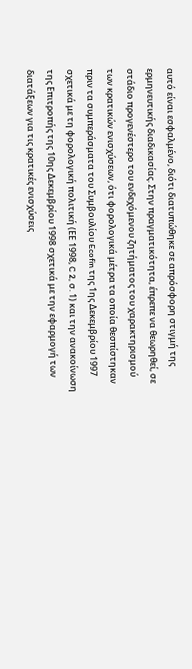αυτό είναι εσφαλμένο, διότι διατυπώθηκε σε απρόσφορη στιγμή της ερμηνευτικής διαδικασίας. Στην πραγματικότητα, έπρεπε να θεωρηθεί, σε στάδιο προγενέστερο του ενδεχόμενου ζητήματος του χαρακτηρισμού των κρατικών ενισχύσεων, ότι φορολογικά μέτρα τα οποία θεσπίστηκαν πριν τα συμπεράσματα του Συμβουλίου Ecofin της 1ης Δεκεμβρίου 1997 σχετικά με τη φορολογική πολιτική (ΕΕ 1998, C 2, σ. 1) και την ανακοίνωση της Επιτροπής της 10ης Δεκεμβρίου 1998 σχετικά με την εφαρμογή των διατάξεων για τις κρατικές ενισχύσεις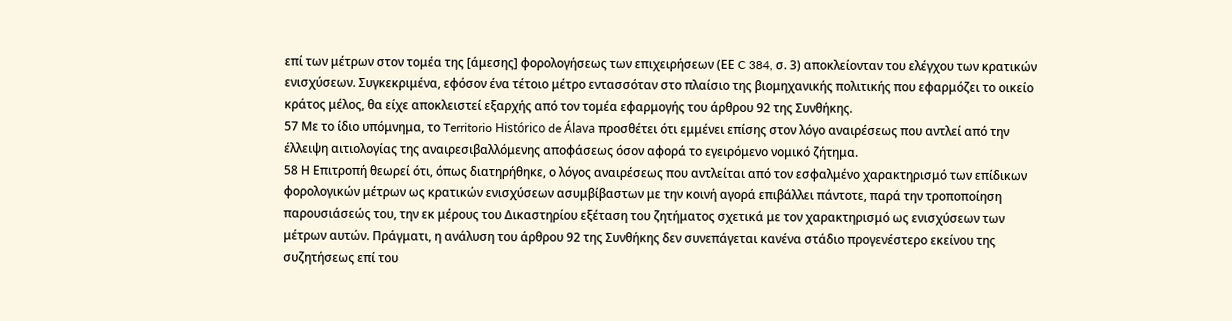επί των μέτρων στον τομέα της [άμεσης] φορολογήσεως των επιχειρήσεων (ΕΕ C 384, σ. 3) αποκλείονταν του ελέγχου των κρατικών ενισχύσεων. Συγκεκριμένα, εφόσον ένα τέτοιο μέτρο εντασσόταν στο πλαίσιο της βιομηχανικής πολιτικής που εφαρμόζει το οικείο κράτος μέλος, θα είχε αποκλειστεί εξαρχής από τον τομέα εφαρμογής του άρθρου 92 της Συνθήκης.
57 Με το ίδιο υπόμνημα, το Territorio Histórico de Álava προσθέτει ότι εμμένει επίσης στον λόγο αναιρέσεως που αντλεί από την έλλειψη αιτιολογίας της αναιρεσιβαλλόμενης αποφάσεως όσον αφορά το εγειρόμενο νομικό ζήτημα.
58 Η Επιτροπή θεωρεί ότι, όπως διατηρήθηκε, ο λόγος αναιρέσεως που αντλείται από τον εσφαλμένο χαρακτηρισμό των επίδικων φορολογικών μέτρων ως κρατικών ενισχύσεων ασυμβίβαστων με την κοινή αγορά επιβάλλει πάντοτε, παρά την τροποποίηση παρουσιάσεώς του, την εκ μέρους του Δικαστηρίου εξέταση του ζητήματος σχετικά με τον χαρακτηρισμό ως ενισχύσεων των μέτρων αυτών. Πράγματι, η ανάλυση του άρθρου 92 της Συνθήκης δεν συνεπάγεται κανένα στάδιο προγενέστερο εκείνου της συζητήσεως επί του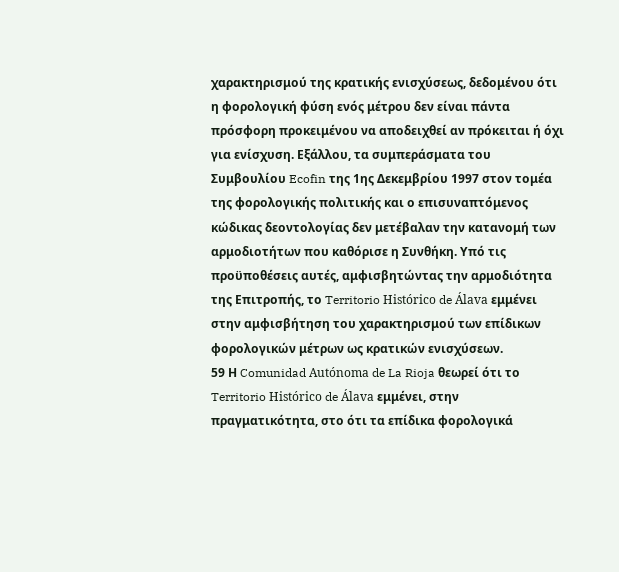χαρακτηρισμού της κρατικής ενισχύσεως, δεδομένου ότι η φορολογική φύση ενός μέτρου δεν είναι πάντα πρόσφορη προκειμένου να αποδειχθεί αν πρόκειται ή όχι για ενίσχυση. Εξάλλου, τα συμπεράσματα του Συμβουλίου Ecofin της 1ης Δεκεμβρίου 1997 στον τομέα της φορολογικής πολιτικής και ο επισυναπτόμενος κώδικας δεοντολογίας δεν μετέβαλαν την κατανομή των αρμοδιοτήτων που καθόρισε η Συνθήκη. Υπό τις προϋποθέσεις αυτές, αμφισβητώντας την αρμοδιότητα της Επιτροπής, το Territorio Histórico de Álava εμμένει στην αμφισβήτηση του χαρακτηρισμού των επίδικων φορολογικών μέτρων ως κρατικών ενισχύσεων.
59 Η Comunidad Autónoma de La Rioja θεωρεί ότι το Territorio Histórico de Álava εμμένει, στην πραγματικότητα, στο ότι τα επίδικα φορολογικά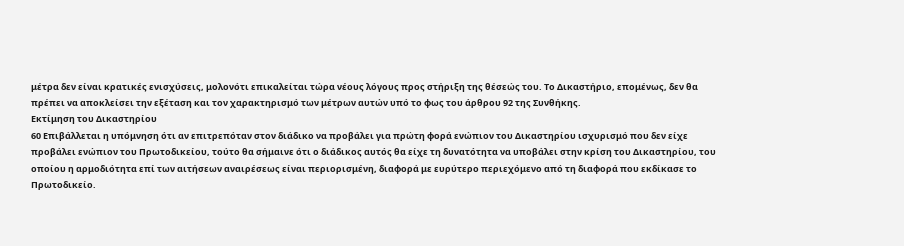μέτρα δεν είναι κρατικές ενισχύσεις, μολονότι επικαλείται τώρα νέους λόγους προς στήριξη της θέσεώς του. Το Δικαστήριο, επομένως, δεν θα πρέπει να αποκλείσει την εξέταση και τον χαρακτηρισμό των μέτρων αυτών υπό το φως του άρθρου 92 της Συνθήκης.
Εκτίμηση του Δικαστηρίου
60 Επιβάλλεται η υπόμνηση ότι αν επιτρεπόταν στον διάδικο να προβάλει για πρώτη φορά ενώπιον του Δικαστηρίου ισχυρισμό που δεν είχε προβάλει ενώπιον του Πρωτοδικείου, τούτο θα σήμαινε ότι ο διάδικος αυτός θα είχε τη δυνατότητα να υποβάλει στην κρίση του Δικαστηρίου, του οποίου η αρμοδιότητα επί των αιτήσεων αναιρέσεως είναι περιορισμένη, διαφορά με ευρύτερο περιεχόμενο από τη διαφορά που εκδίκασε το Πρωτοδικείο.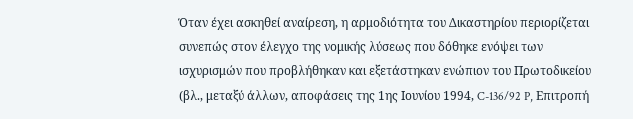Όταν έχει ασκηθεί αναίρεση, η αρμοδιότητα του Δικαστηρίου περιορίζεται συνεπώς στον έλεγχο της νομικής λύσεως που δόθηκε ενόψει των ισχυρισμών που προβλήθηκαν και εξετάστηκαν ενώπιον του Πρωτοδικείου (βλ., μεταξύ άλλων, αποφάσεις της 1ης Ιουνίου 1994, C-136/92 P, Επιτροπή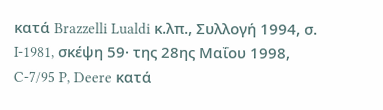κατά Brazzelli Lualdi κ.λπ., Συλλογή 1994, σ. I-1981, σκέψη 59· της 28ης Μαΐου 1998, C-7/95 P, Deere κατά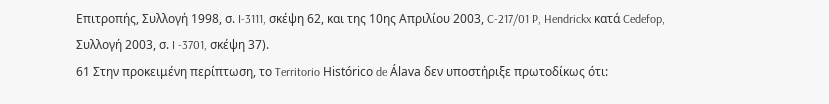Επιτροπής, Συλλογή 1998, σ. I-3111, σκέψη 62, και της 10ης Απριλίου 2003, C-217/01 P, Hendrickx κατά Cedefop, Συλλογή 2003, σ. I -3701, σκέψη 37).
61 Στην προκειμένη περίπτωση, το Territorio Histórico de Álava δεν υποστήριξε πρωτοδίκως ότι: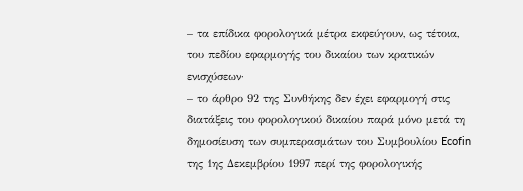– τα επίδικα φορολογικά μέτρα εκφεύγουν, ως τέτοια, του πεδίου εφαρμογής του δικαίου των κρατικών ενισχύσεων·
– το άρθρο 92 της Συνθήκης δεν έχει εφαρμογή στις διατάξεις του φορολογικού δικαίου παρά μόνο μετά τη δημοσίευση των συμπερασμάτων του Συμβουλίου Ecofin της 1ης Δεκεμβρίου 1997 περί της φορολογικής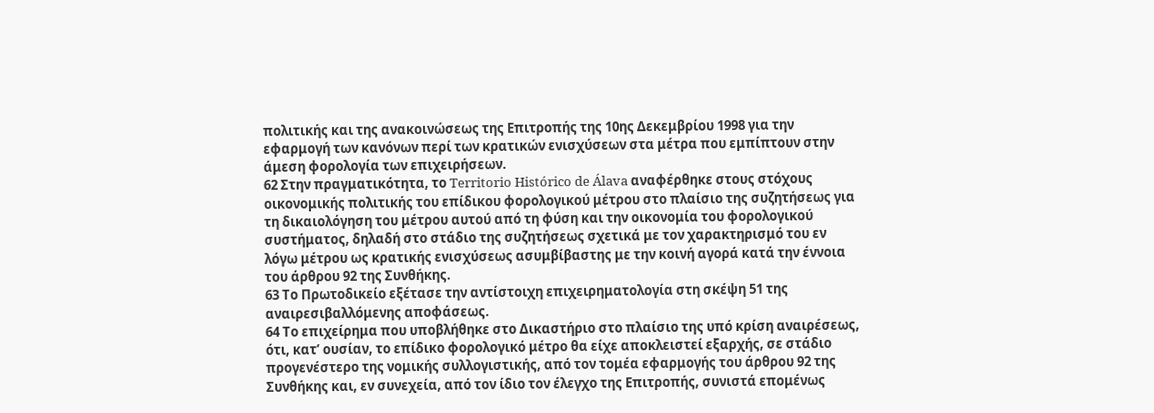πολιτικής και της ανακοινώσεως της Επιτροπής της 10ης Δεκεμβρίου 1998 για την εφαρμογή των κανόνων περί των κρατικών ενισχύσεων στα μέτρα που εμπίπτουν στην άμεση φορολογία των επιχειρήσεων.
62 Στην πραγματικότητα, το Territorio Histórico de Álava αναφέρθηκε στους στόχους οικονομικής πολιτικής του επίδικου φορολογικού μέτρου στο πλαίσιο της συζητήσεως για τη δικαιολόγηση του μέτρου αυτού από τη φύση και την οικονομία του φορολογικού συστήματος, δηλαδή στο στάδιο της συζητήσεως σχετικά με τον χαρακτηρισμό του εν λόγω μέτρου ως κρατικής ενισχύσεως ασυμβίβαστης με την κοινή αγορά κατά την έννοια του άρθρου 92 της Συνθήκης.
63 Το Πρωτοδικείο εξέτασε την αντίστοιχη επιχειρηματολογία στη σκέψη 51 της αναιρεσιβαλλόμενης αποφάσεως.
64 Το επιχείρημα που υποβλήθηκε στο Δικαστήριο στο πλαίσιο της υπό κρίση αναιρέσεως, ότι, κατ’ ουσίαν, το επίδικο φορολογικό μέτρο θα είχε αποκλειστεί εξαρχής, σε στάδιο προγενέστερο της νομικής συλλογιστικής, από τον τομέα εφαρμογής του άρθρου 92 της Συνθήκης και, εν συνεχεία, από τον ίδιο τον έλεγχο της Επιτροπής, συνιστά επομένως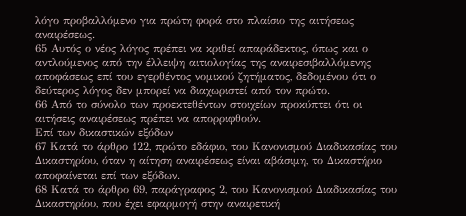λόγο προβαλλόμενο για πρώτη φορά στο πλαίσιο της αιτήσεως αναιρέσεως.
65 Αυτός ο νέος λόγος πρέπει να κριθεί απαράδεκτος, όπως και ο αντλούμενος από την έλλειψη αιτιολογίας της αναιρεσιβαλλόμενης αποφάσεως επί του εγερθέντος νομικού ζητήματος, δεδομένου ότι ο δεύτερος λόγος δεν μπορεί να διαχωριστεί από τον πρώτο.
66 Από το σύνολο των προεκτεθέντων στοιχείων προκύπτει ότι οι αιτήσεις αναιρέσεως πρέπει να απορριφθούν.
Επί των δικαστικών εξόδων
67 Κατά το άρθρο 122, πρώτο εδάφιο, του Κανονισμού Διαδικασίας του Δικαστηρίου, όταν η αίτηση αναιρέσεως είναι αβάσιμη, το Δικαστήριο αποφαίνεται επί των εξόδων.
68 Κατά το άρθρο 69, παράγραφος 2, του Κανονισμού Διαδικασίας του Δικαστηρίου, που έχει εφαρμογή στην αναιρετική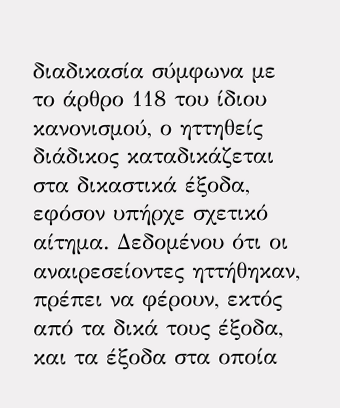διαδικασία σύμφωνα με το άρθρο 118 του ίδιου κανονισμού, ο ηττηθείς διάδικος καταδικάζεται στα δικαστικά έξοδα, εφόσον υπήρχε σχετικό αίτημα. Δεδομένου ότι οι αναιρεσείοντες ηττήθηκαν, πρέπει να φέρουν, εκτός από τα δικά τους έξοδα, και τα έξοδα στα οποία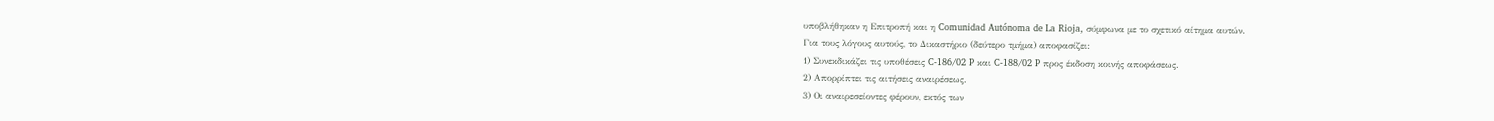υποβλήθηκαν η Επιτροπή και η Comunidad Autónoma de La Rioja, σύμφωνα με το σχετικό αίτημα αυτών.
Για τους λόγους αυτούς, το Δικαστήριο (δεύτερο τμήμα) αποφασίζει:
1) Συνεκδικάζει τις υποθέσεις C-186/02 P και C-188/02 P προς έκδοση κοινής αποφάσεως.
2) Απορρίπτει τις αιτήσεις αναιρέσεως.
3) Οι αναιρεσείοντες φέρουν, εκτός των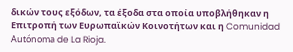δικών τους εξόδων, τα έξοδα στα οποία υποβλήθηκαν η Επιτροπή των Ευρωπαϊκών Κοινοτήτων και η Comunidad Autónoma de La Rioja.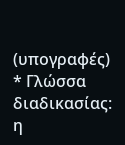(υπογραφές)
* Γλώσσα διαδικασίας: η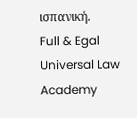ισπανική.
Full & Egal Universal Law Academy